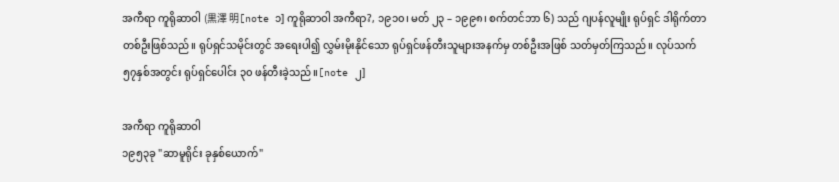အကီရာ ကူရိုဆာဝါ (黒澤 明[note ၁] ကူရိုဆာဝါ အကီရာ?, ၁၉၁၀၊ မတ် ၂၃ – ၁၉၉၈၊ စက်တင်ဘာ ၆) သည် ဂျပန်လူမျိုး ရုပ်ရှင် ဒါရိုက်တာတစ်ဦးဖြစ်သည်။ ရုပ်ရှင်သမိုင်းတွင် အရေးပါ၍ လွှမ်းမိုးနိုင်သော ရုပ်ရှင်ဖန်တီးသူများအနက်မှ တစ်ဦးအဖြစ် သတ်မှတ်ကြသည်။ လုပ်သက် ၅၇နှစ်အတွင်း ရုပ်ရှင်ပေါင်း ၃၀ ဖန်တီးခဲ့သည်။[note ၂]

အကီရာ ကူရိုဆာဝါ
၁၉၅၃ခု "ဆာမူရိုင်း ခုနှစ်ယောက်"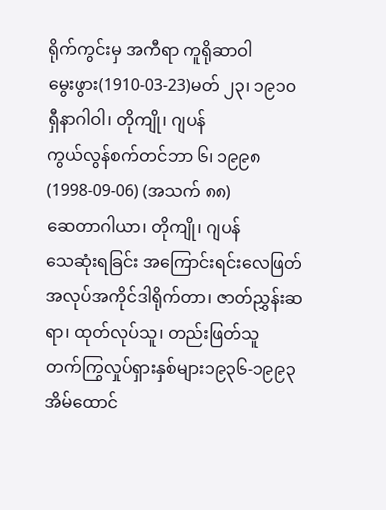ရိုက်ကွင်းမှ အကီရာ ကူရိုဆာဝါ
မွေးဖွား(1910-03-23)မတ် ၂၃၊ ၁၉၁၀
ရှီနာဂါဝါ၊ တိုကျို၊ ဂျပန်
ကွယ်လွန်စက်တင်ဘာ ၆၊ ၁၉၉၈(1998-09-06) (အသက် ၈၈)
ဆေတာဂါယာ၊ တိုကျို၊ ဂျပန်
သေဆုံးရခြင်း အကြောင်းရင်းလေဖြတ်
အလုပ်အကိုင်ဒါရိုက်တာ၊ ဇာတ်ညွှန်းဆရာ၊ ထုတ်လုပ်သူ၊ တည်းဖြတ်သူ
တက်ကြွလှုပ်ရှားနှစ်များ၁၉၃၆-၁၉၉၃
အိမ်ထောင်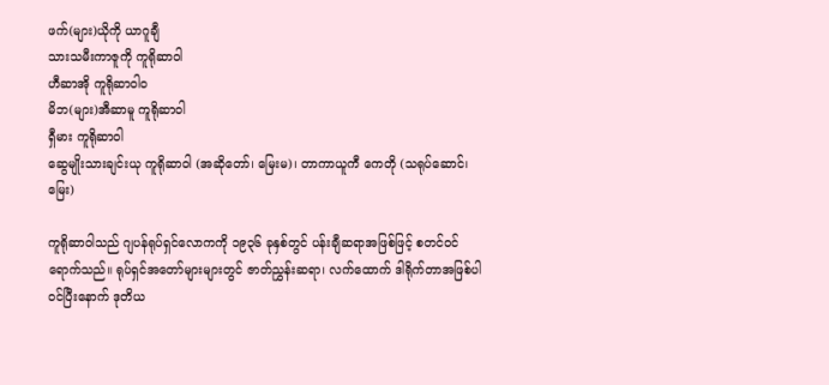ဖက်(များ)ယိုကို ယာဂူချီ
သားသမီးကာဇူကို ကူရိုဆာဝါ
ဟီဆာအို ကူရိုဆာဝါဝ
မိဘ(များ)အီဆာမူ ကူရိုဆာဝါ
ရှီမား ကူရိုဆာဝါ
ဆွေမျိုးသားချင်းယု ကူရိုဆာဝါ (အဆိုတော်၊ မြေးမ)၊ တာကာယူကီ ကေတို (သရုပ်ဆောင်၊ မြေး)

ကူရိုဆာဝါသည် ဂျပန်ရုပ်ရှင်လောကကို ၁၉၃၆ ခုနှစ်တွင် ပန်းချီဆရာအဖြစ်ဖြင့် စတင်ဝင်ရောက်သည်။ ရုပ်ရှင်အတော်များများတွင် ဇာတ်ညွှန်းဆရာ၊ လက်ထောက် ဒါရိုက်တာအဖြစ်ပါဝင်ပြီးနောက် ဒုတိယ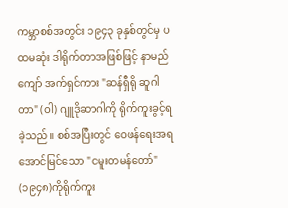ကမ္ဘာစစ်အတွင်း ၁၉၄၃ ခုနှစ်တွင်မှ ပထမဆုံး ဒါရိုက်တာအဖြစ်ဖြင့် နာမည်ကျော် အက်ရှင်ကား "ဆန်ရှီရို ဆူဂါတာ" (ဝါ) ဂျူဒိုဆာဂါကို ရိုက်ကူးခွင့်ရခဲ့သည်။ စစ်အပြီးတွင် ဝေဖန်ရေးအရ အောင်မြင်သော "ငမူးတမန်တော်" (၁၉၄၈)ကိုရိုက်ကူး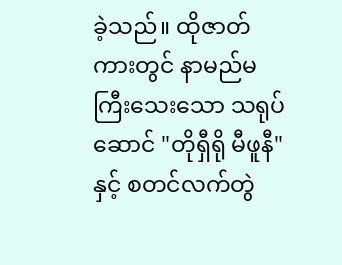ခဲ့သည်။ ထိုဇာတ်ကားတွင် နာမည်မကြီးသေးသော သရုပ်ဆောင် "တိုရှီရို မီဖူနီ"နှင့် စတင်လက်တွဲ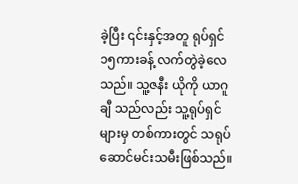ခဲ့ပြီး ၎င်းနှင့်အတူ ရုပ်ရှင် ၁၅ကားခန့် လက်တွဲခဲ့လေသည်။ သူ့ဇနီး ယိုကို ယာဂူချီ သည်လည်း သူ့ရုပ်ရှင်များမှ တစ်ကားတွင် သရုပ်ဆောင်မင်းသမီးဖြစ်သည်။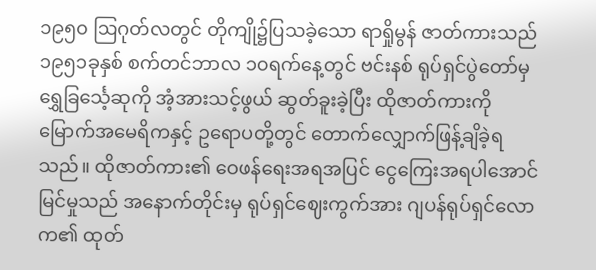၁၉၅၀ ဩဂုတ်လတွင် တိုကျို၌ပြသခဲ့သော ရာရှိုမွန် ဇာတ်ကားသည် ၁၉၅၁ခုနှစ် စက်တင်ဘာလ ၁၀ရက်နေ့တွင် ဗင်းနစ် ရုပ်ရှင်ပွဲတော်မှ ရွှေခြင်္သေ့ဆုကို အံ့အားသင့်ဖွယ် ဆွတ်ခူးခဲ့ပြီး ထိုဇာတ်ကားကို မြောက်အမေရိကနှင့် ဥရောပတို့တွင် တောက်လျှောက်ဖြန့်ချိခဲ့ရသည်။ ထိုဇာတ်ကား၏ ဝေဖန်ရေးအရအပြင် ငွေကြေးအရပါအောင်မြင်မှုသည် အနောက်တိုင်းမှ ရုပ်ရှင်ဈေးကွက်အား ဂျပန်ရုပ်ရှင်လောက၏ ထုတ်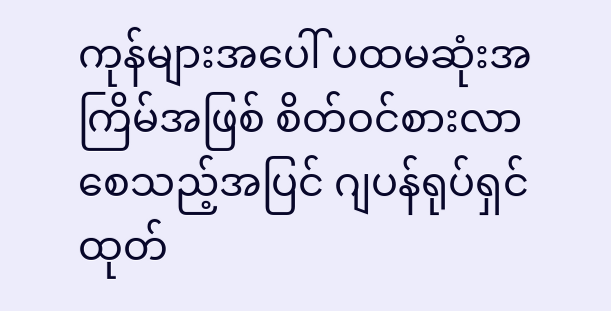ကုန်များအပေါ် ပထမဆုံးအကြိမ်အဖြစ် စိတ်ဝင်စားလာစေသည့်အပြင် ဂျပန်ရုပ်ရှင်ထုတ်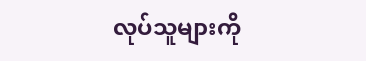လုပ်သူများကို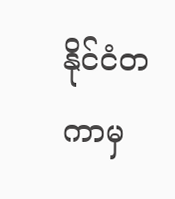နိုင်ငံတကာမှ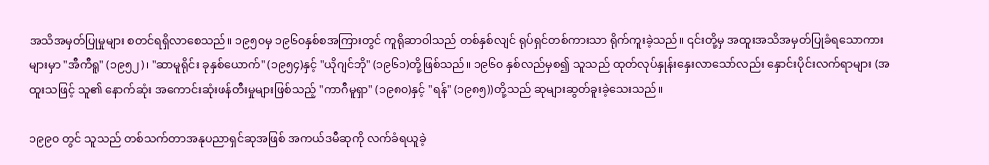အသိအမှတ်ပြုမှုများ စတင်ရရှိလာစေသည်။ ၁၉၅၀မှ ၁၉၆၀နှစ်စအကြားတွင် ကူရိုဆာဝါသည် တစ်နှစ်လျင် ရုပ်ရှင်တစ်ကားသာ ရိုက်ကူးခဲ့သည်။ ၎င်းတို့မှ အထူးအသိအမှတ်ပြုခံရသောကားများမှာ "အီကီရူ" (၁၉၅၂)၊ "ဆာမူရိုင်း ခုနှစ်ယောက်" (၁၉၅၄)နှင့် "ယိုဂျင်ဘို" (၁၉၆၁)တို့ဖြစ်သည်။ ၁၉၆၀ နှစ်လည်မှစ၍ သူသည် ထုတ်လုပ်နှုန်းနှေးလာသော်လည်း နှောင်းပိုင်းလက်ရာများ (အထူးသဖြင့် သူ၏ နောက်ဆုံး အကောင်းဆုံးဖန်တီးမှုများဖြစ်သည့် "ကာဂီမူရှာ" (၁၉၈၀)နှင့် "ရန်" (၁၉၈၅))တို့သည် ဆုများဆွတ်ခူးခဲ့သေးသည်။

၁၉၉၀ တွင် သူသည် တစ်သက်တာအနုပညာရှင်ဆုအဖြစ် အကယ်ဒမီဆုကို လက်ခံရယူခဲ့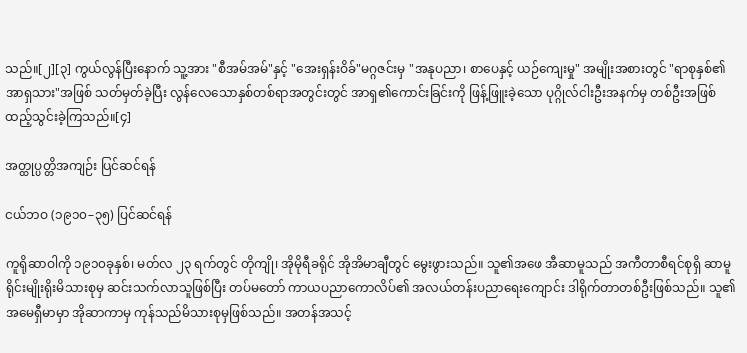သည်။[၂][၃] ကွယ်လွန်ပြီးနောက် သူ့အား "စီအမ်အမ်"နှင့် "အေးရှန်းဝိခ်"မဂ္ဂဇင်းမှ "အနုပညာ၊ စာပေနှင့် ယဉ်ကျေးမှု" အမျိုးအစားတွင် "ရာစုနှစ်၏ အာရှသား"အဖြစ် သတ်မှတ်ခဲ့ပြီး လွန်လေသောနှစ်တစ်ရာအတွင်းတွင် အာရှ၏ကောင်းခြင်းကို ဖြန့်ဖြူးခဲ့သော ပုဂ္ဂိုလ်ငါးဦးအနက်မှ တစ်ဦးအဖြစ် ထည့်သွင်းခဲ့ကြသည်။[၄]

အတ္ထုပ္ပတ္တိအကျဉ်း ပြင်ဆင်ရန်

ငယ်ဘဝ (၁၉၁၀–၃၅) ပြင်ဆင်ရန်

ကူရိုဆာဝါကို ၁၉၁၀ခုနှစ်၊ မတ်လ ၂၃ ရက်တွင် တိုကျို၊ အိုမိုရီခရိုင် အိုအိမာချီတွင် မွေးဖွားသည်။ သူ၏အဖေ အီဆာမူသည် အကီတာစီရင်စုရှိ ဆာမူရိုင်းမျိုးရိုးမိသားစုမှ ဆင်းသက်လာသူဖြစ်ပြီး တပ်မတော် ကာယပညာကောလိပ်၏ အလယ်တန်းပညာရေးကျောင်း ဒါရိုက်တာတစ်ဦးဖြစ်သည်။ သူ၏အမေရှီမာမှာ အိုဆာကာမှ ကုန်သည်မိသားစုမှဖြစ်သည်။ အတန်အသင့်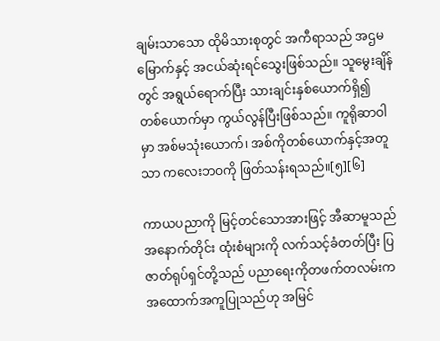ချမ်းသာသော ထိုမိသားစုတွင် အကီရာသည် အဌမမြောက်နှင့် အငယ်ဆုံးရင်သွေးဖြစ်သည်။ သူမွေးချိန်တွင် အရွယ်ရောက်ပြီး သားချင်းနှစ်ယောက်ရှိ၍ တစ်ယောက်မှာ ကွယ်လွန်ပြီးဖြစ်သည်။ ကူရိုဆာဝါမှာ အစ်မသုံးယောက်၊ အစ်ကိုတစ်ယောက်နှင့်အတူသာ ကလေးဘဝကို ဖြတ်သန်းရသည်။[၅][၆]

ကာယပညာကို မြင့်တင်သောအားဖြင့် အီဆာမူသည် အနောက်တိုင်း ထုံးစံများကို လက်သင့်ခံတတ်ပြီး ပြဇာတ်ရုပ်ရှင်တို့သည် ပညာရေးကိုတဖက်တလမ်းက အထောက်အကူပြုသည်ဟု အမြင်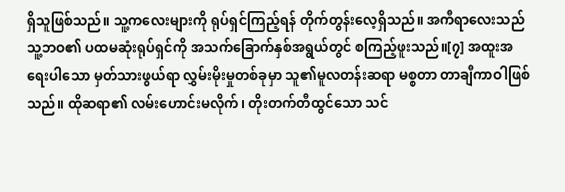ရှိသူဖြစ်သည်။ သူ့ကလေးများကို ရုပ်ရှင်ကြည့်ရန် တိုက်တွန်းလေ့ရှိသည်။ အကီရာလေးသည် သူ့ဘဝ၏ ပထမဆုံးရုပ်ရှင်ကို အသက်ခြောက်နှစ်အရွယ်တွင် စကြည့်ဖူးသည်။[၇] အထူးအရေးပါသော မှတ်သားဖွယ်ရာ လွှမ်းမိုးမှုတစ်ခုမှာ သူ၏မူလတန်းဆရာ မစ္စတာ တာချီကာဝါဖြစ်သည်။ ထိုဆရာ၏ လမ်းဟောင်းမလိုက်၊ တိုးတက်တီထွင်သော သင်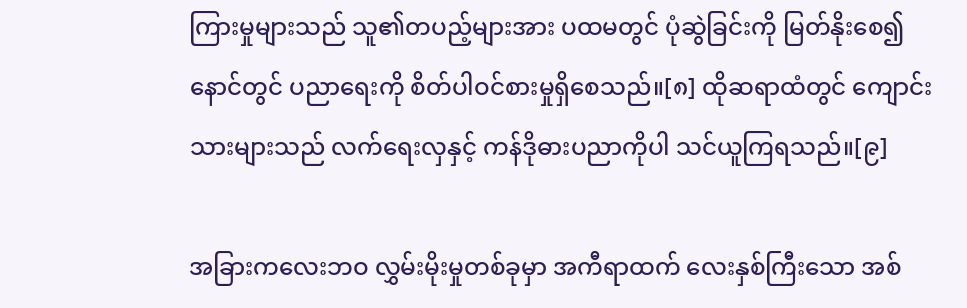ကြားမှုများသည် သူ၏တပည့်များအား ပထမတွင် ပုံဆွဲခြင်းကို မြတ်နိုးစေ၍ နောင်တွင် ပညာရေးကို စိတ်ပါဝင်စားမှုရှိစေသည်။[၈] ထိုဆရာထံတွင် ကျောင်းသားများသည် လက်ရေးလှနှင့် ကန်ဒိုဓားပညာကိုပါ သင်ယူကြရသည်။[၉]

အခြားကလေးဘဝ လွှမ်းမိုးမှုတစ်ခုမှာ အကီရာထက် လေးနှစ်ကြီးသော အစ်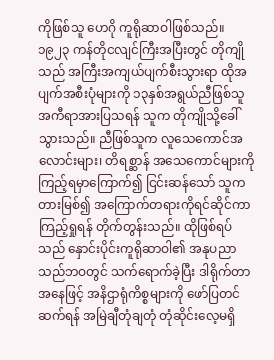ကိုဖြစ်သူ ဟေဂို ကူရိုဆာဝါဖြစ်သည်။ ၁၉၂၃ ကန်တိုငလျင်ကြီးအပြီးတွင် တိုကျိုသည် အကြီးအကျယ်ပျက်စီးသွားရာ ထိုအပျက်အစီးပုံများကို ၁၃နှစ်အရွယ်ညီဖြစ်သူ အကီရာအားပြသရန် သူက တိုကျိုသို့ခေါ်သွားသည်။ ညီဖြစ်သူက လူသေကောင်အလောင်းများ၊ တိရစ္ဆာန် အသေကောင်များကို ကြည့်ရမှာကြောက်၍ ငြင်းဆန်သော် သူကတားမြစ်၍ အကြောက်တရားကိုရင်ဆိုင်ကာ ကြည့်ရှုရန် တိုက်တွန်းသည်။ ထိုဖြစ်ရပ်သည် နှောင်းပိုင်းကူရိုဆာဝါ၏ အနုပညာသည်ဘဝတွင် သက်ရောက်ခဲ့ပြီး ဒါရိုက်တာအနေဖြင့် အနိဌာရုံကိစ္စများကို ဖော်ပြတင်ဆက်ရန် အမြဲချီတုံချတုံ တုံဆိုင်းလေ့မရှိ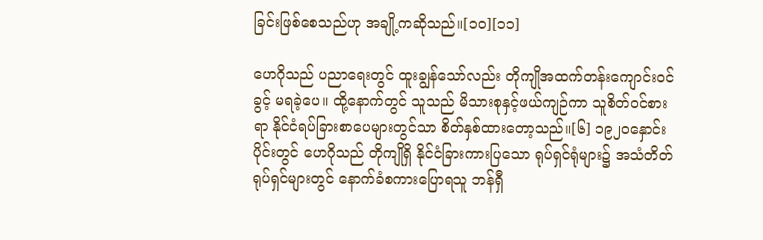ခြင်းဖြစ်စေသည်ဟု အချို့ကဆိုသည်။[၁၀][၁၁]

ဟေဂိုသည် ပညာရေးတွင် ထူးချွန်သော်လည်း တိုကျိုအထက်တန်းကျောင်းဝင်ခွင့် မရခဲ့ပေ။ ထို့နောက်တွင် သူသည် မိသားစုနှင့်ဖယ်ကျဉ်ကာ သူစိတ်ဝင်စားရာ နိုင်ငံရပ်ခြားစာပေများတွင်သာ စိတ်နှစ်ထားတော့သည်။[၆] ၁၉၂၀နှောင်းပိုင်းတွင် ဟေဂိုသည် တိုကျိုရှိ နိုင်ငံခြားကားပြသော ရုပ်ရှင်ရုံများ၌ အသံတိတ်ရုပ်ရှင်များတွင် နောက်ခံစကားပြောရသူ ဘန်ရှီ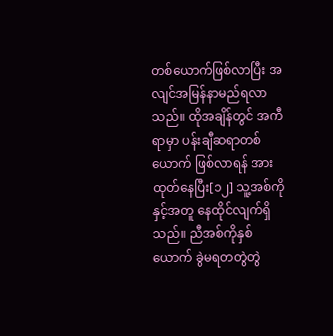တစ်ယောက်ဖြစ်လာပြီး အလျင်အမြန်နာမည်ရလာသည်။ ထိုအချိန်တွင် အကီရာမှာ ပန်းချီဆရာတစ်ယောက် ဖြစ်လာရန် အားထုတ်နေပြီး[၁၂] သူ့အစ်ကိုနှင့်အတူ နေထိုင်လျက်ရှိသည်။ ညီအစ်ကိုနှစ်ယောက် ခွဲမရတတွဲတွဲ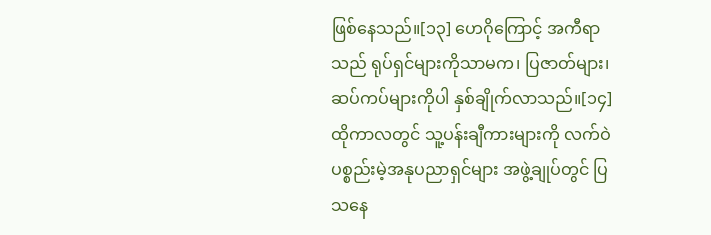ဖြစ်နေသည်။[၁၃] ဟေဂိုကြောင့် အကီရာသည် ရုပ်ရှင်များကိုသာမက၊ ပြဇာတ်များ၊ ဆပ်ကပ်များကိုပါ နှစ်ချိုက်လာသည်။[၁၄] ထိုကာလတွင် သူ့ပန်းချီကားများကို လက်ဝဲပစ္စည်းမဲ့အနုပညာရှင်များ အဖွဲ့ချုပ်တွင် ပြသနေ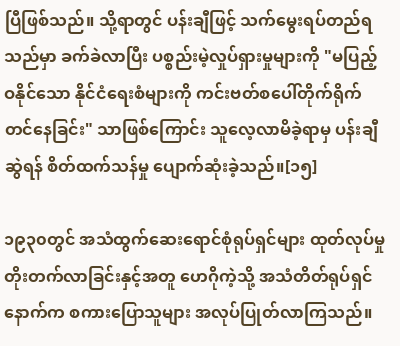ပြီဖြစ်သည်။ သို့ရာတွင် ပန်းချီဖြင့် သက်မွေးရပ်တည်ရသည်မှာ ခက်ခဲလာပြီး ပစ္စည်းမဲ့လှုပ်ရှားမှုများကို "မပြည့်ဝနိုင်သော နိုင်ငံရေးစံများကို ကင်းဗတ်စပေါ်တိုက်ရိုက်တင်နေခြင်း" သာဖြစ်ကြောင်း သူလေ့လာမိခဲ့ရာမှ ပန်းချီဆွဲရန် စိတ်ထက်သန်မှု ပျောက်ဆုံးခဲ့သည်။[၁၅]

၁၉၃၀တွင် အသံထွက်ဆေးရောင်စုံရုပ်ရှင်များ ထုတ်လုပ်မှုတိုးတက်လာခြင်းနှင့်အတူ ဟေဂိုကဲ့သို့ အသံတိတ်ရုပ်ရှင်နောက်က စကားပြောသူများ အလုပ်ပြုတ်လာကြသည်။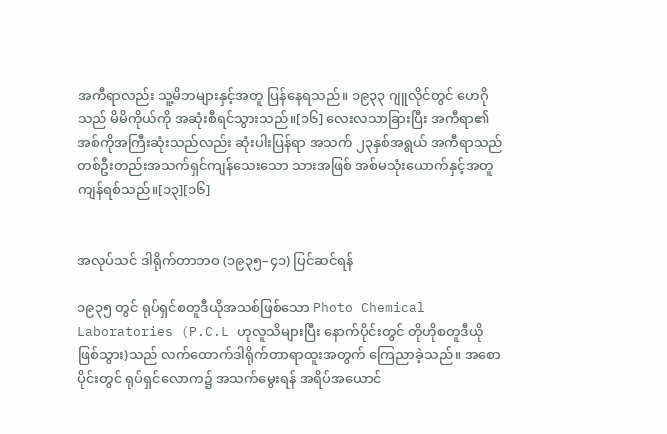အကီရာလည်း သူ့မိဘများနှင့်အတူ ပြန်နေရသည်။ ၁၉၃၃ ဂျူလိုင်တွင် ဟေဂိုသည် မိမိကိုယ်ကို အဆုံးစီရင်သွားသည်။[၁၆] လေးလသာခြားပြီး အကီရာ၏ အစ်ကိုအကြီးဆုံးသည်လည်း ဆုံးပါးပြန်ရာ အသက် ၂၃နှစ်အရွယ် အကီရာသည် တစ်ဦးတည်းအသက်ရှင်ကျန်သေးသော သားအဖြစ် အစ်မသုံးယောက်နှင့်အတူ ကျန်ရစ်သည်။[၁၃][၁၆]


အလုပ်သင် ဒါရိုက်တာဘဝ (၁၉၃၅–၄၁) ပြင်ဆင်ရန်

၁၉၃၅ တွင် ရုပ်ရှင်စတူဒီယိုအသစ်ဖြစ်သော Photo Chemical Laboratories (P.C.L ဟုလူသိများပြီး နောက်ပိုင်းတွင် တိုဟိုစတူဒီယိုဖြစ်သွား)သည် လက်ထောက်ဒါရိုက်တာရာထူးအတွက် ကြေညာခဲ့သည်။ အစောပိုင်းတွင် ရုပ်ရှင်လောက၌ အသက်မွေးရန် အရိပ်အယောင်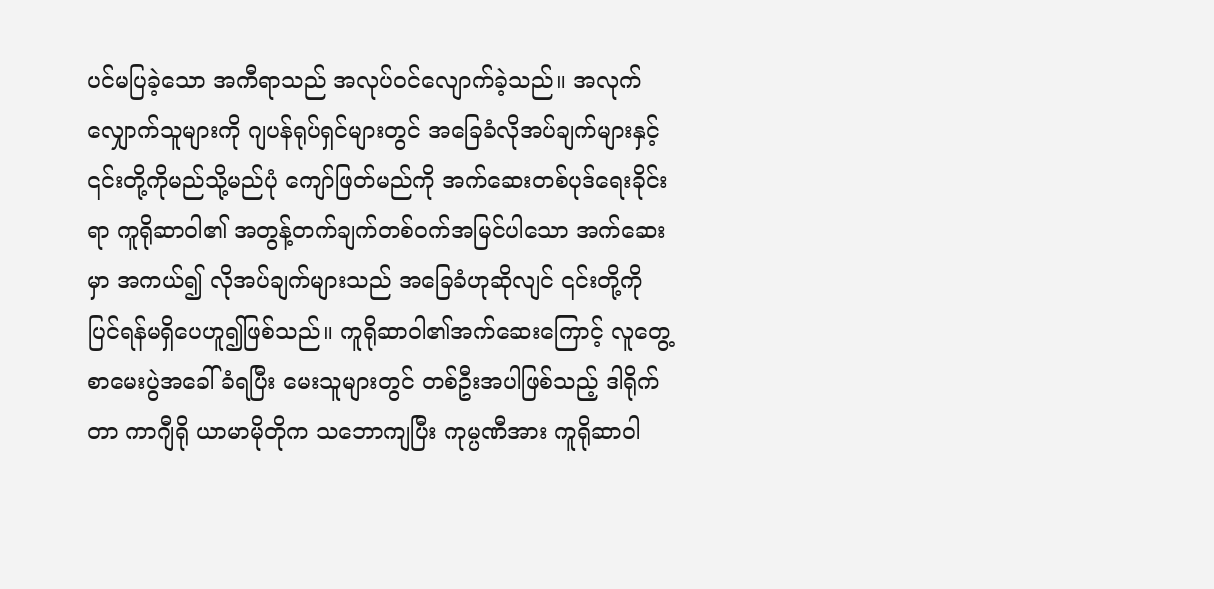ပင်မပြခဲ့သော အကီရာသည် အလုပ်ဝင်လျောက်ခဲ့သည်။ အလုက်လျှောက်သူများကို ဂျပန်ရုပ်ရှင်များတွင် အခြေခံလိုအပ်ချက်များနှင့် ၎င်းတို့ကိုမည်သို့မည်ပုံ ကျော်ဖြတ်မည်ကို အက်ဆေးတစ်ပုဒ်ရေးခိုင်းရာ ကူရိုဆာဝါ၏ အတွန့်တက်ချက်တစ်ဝက်အမြင်ပါသော အက်ဆေးမှာ အကယ်၍ လိုအပ်ချက်များသည် အခြေခံဟုဆိုလျင် ၎င်းတို့ကို ပြင်ရန်မရှိပေဟူ၍ဖြစ်သည်။ ကူရိုဆာဝါ၏အက်ဆေးကြောင့် လူတွေ့စာမေးပွဲအခေါ်ခံရပြီး မေးသူများတွင် တစ်ဦးအပါဖြစ်သည့် ဒါရိုက်တာ ကာဂျီရို ယာမာမိုတိုက သဘောကျပြီး ကုမ္ပဏီအား ကူရိုဆာဝါ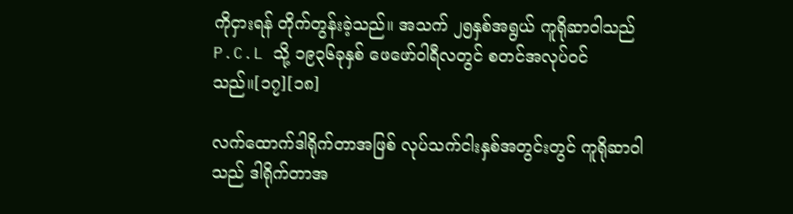ကိုငှားရန် တိုက်တွန်းခဲ့သည်။ အသက် ၂၅နှစ်အရွယ် ကူရိုဆာဝါသည် P.C.L သို့ ၁၉၃၆ခုနှစ် ဖေဖော်ဝါရီလတွင် စတင်အလုပ်ဝင်သည်။[၁၇][၁၈]

လက်ထောက်ဒါရိုက်တာအဖြစ် လုပ်သက်ငါးနှစ်အတွင်းတွင် ကူရိုဆာဝါသည် ဒါရိုက်တာအ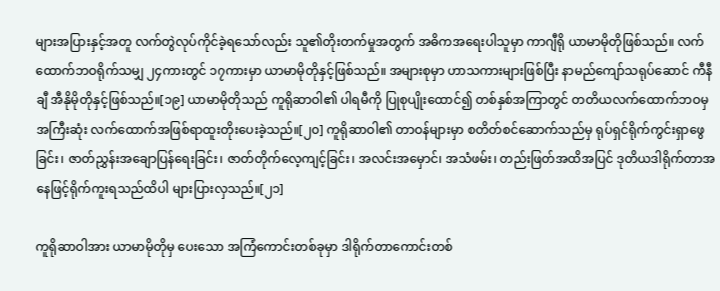များအပြားနှင့်အတူ လက်တွဲလုပ်ကိုင်ခဲ့ရသော်လည်း သူ၏တိုးတက်မှုအတွက် အဓိကအရေးပါသူမှာ ကာဂျီရို ယာမာမိုတိုဖြစ်သည်။ လက်ထောက်ဘဝရိုက်သမျှ ၂၄ကားတွင် ၁၇ကားမှာ ယာမာမိုတိုနှင့်ဖြစ်သည်။ အများစုမှာ ဟာသကားများဖြစ်ပြီး နာမည်ကျော်သရုပ်ဆောင် ကီနီချီ အီနိုမိုတိုနှင့်ဖြစ်သည်။[၁၉] ယာမာမိုတိုသည် ကူရိုဆာဝါ၏ ပါရမီကို ပြုစုပျိုးထောင်၍ တစ်နှစ်အကြာတွင် တတိယလက်ထောက်ဘဝမှ အကြီးဆုံး လက်ထောက်အဖြစ်ရာထူးတိုးပေးခဲ့သည်။[၂၀] ကူရိုဆာဝါ၏ တာဝန်များမှာ စတိတ်စင်ဆောက်သည်မှ ရုပ်ရှင်ရိုက်ကွင်းရှာဖွေခြင်း၊ ဇာတ်ညွှန်းအချောပြန်ရေးခြင်း၊ ဇာတ်တိုက်လေ့ကျင့်ခြင်း၊ အလင်းအမှောင်၊ အသံဖမ်း၊ တည်းဖြတ်အထိအပြင် ဒုတိယဒါရိုက်တာအနေဖြင့်ရိုက်ကူးရသည်ထိပါ များပြားလှသည်။[၂၁]

ကူရိုဆာဝါအား ယာမာမိုတိုမှ ပေးသော အကြံကောင်းတစ်ခုမှာ ဒါရိုက်တာကောင်းတစ်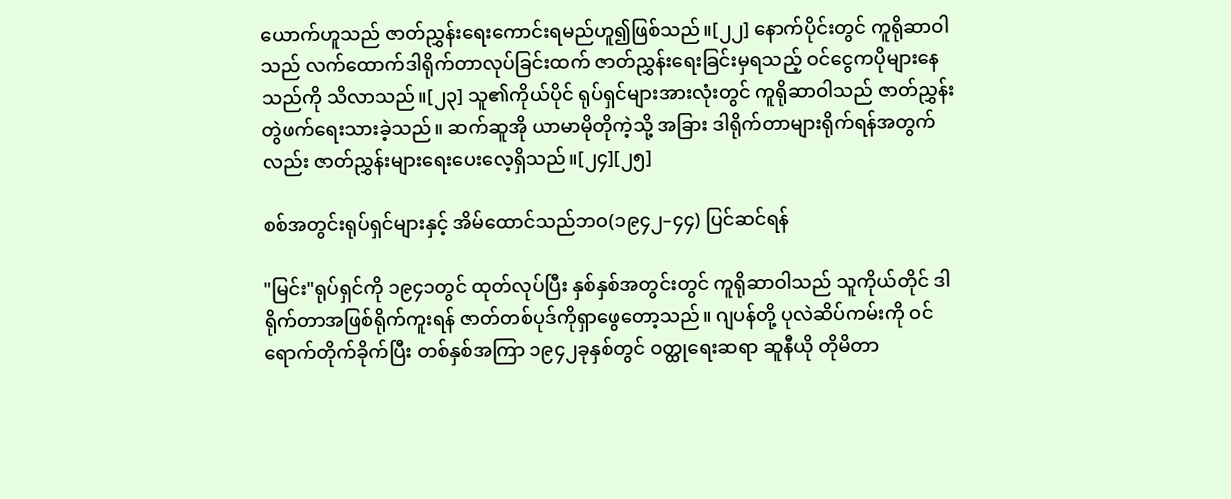ယောက်ဟူသည် ဇာတ်ညွှန်းရေးကောင်းရမည်ဟူ၍ဖြစ်သည်။[၂၂] နောက်ပိုင်းတွင် ကူရိုဆာဝါသည် လက်ထောက်ဒါရိုက်တာလုပ်ခြင်းထက် ဇာတ်ညွှန်းရေးခြင်းမှရသည့် ဝင်ငွေကပိုများနေသည်ကို သိလာသည်။[၂၃] သူ၏ကိုယ်ပိုင် ရုပ်ရှင်များအားလုံးတွင် ကူရိုဆာဝါသည် ဇာတ်ညွှန်းတွဲဖက်ရေးသားခဲ့သည်။ ဆက်ဆူအို ယာမာမိုတိုကဲ့သို့ အခြား ဒါရိုက်တာများရိုက်ရန်အတွက်လည်း ဇာတ်ညွှန်းများရေးပေးလေ့ရှိသည်။[၂၄][၂၅]

စစ်အတွင်းရုပ်ရှင်များနှင့် အိမ်ထောင်သည်ဘဝ(၁၉၄၂–၄၄) ပြင်ဆင်ရန်

"မြင်း"ရုပ်ရှင်ကို ၁၉၄၁တွင် ထုတ်လုပ်ပြီး နှစ်နှစ်အတွင်းတွင် ကူရိုဆာဝါသည် သူကိုယ်တိုင် ဒါရိုက်တာအဖြစ်ရိုက်ကူးရန် ဇာတ်တစ်ပုဒ်ကိုရှာဖွေတော့သည်။ ဂျပန်တို့ ပုလဲဆိပ်ကမ်းကို ဝင်ရောက်တိုက်ခိုက်ပြီး တစ်နှစ်အကြာ ၁၉၄၂ခုနှစ်တွင် ဝတ္ထုရေးဆရာ ဆူနီယို တိုမိတာ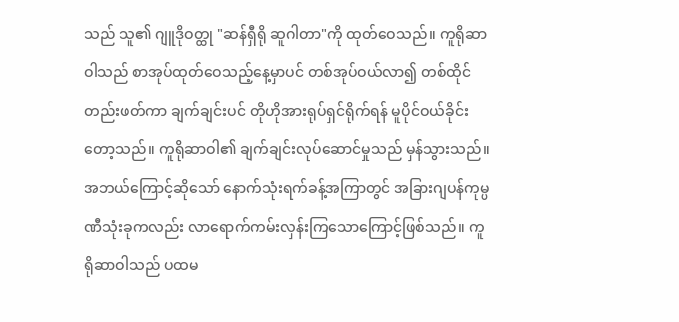သည် သူ၏ ဂျူဒိုဝတ္ထု "ဆန်ရှီရို ဆူဂါတာ"ကို ထုတ်ဝေသည်။ ကူရိုဆာဝါသည် စာအုပ်ထုတ်ဝေသည့်နေ့မှာပင် တစ်အုပ်ဝယ်လာ၍ တစ်ထိုင်တည်းဖတ်ကာ ချက်ချင်းပင် တိုဟိုအားရုပ်ရှင်ရိုက်ရန် မူပိုင်ဝယ်ခိုင်းတော့သည်။ ကူရိုဆာဝါ၏ ချက်ချင်းလုပ်ဆောင်မှုသည် မှန်သွားသည်။ အဘယ်ကြောင့်ဆိုသော် နောက်သုံးရက်ခန့်အကြာတွင် အခြားဂျပန်ကုမ္ပဏီသုံးခုကလည်း လာရောက်ကမ်းလှန်းကြသောကြောင့်ဖြစ်သည်။ ကူရိုဆာဝါသည် ပထမ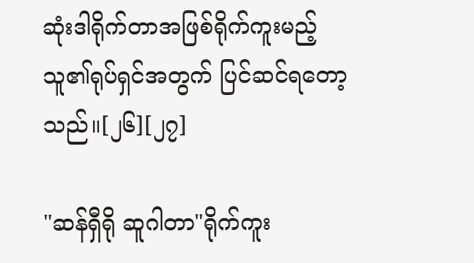ဆုံးဒါရိုက်တာအဖြစ်ရိုက်ကူးမည့် သူ၏ရုပ်ရှင်အတွက် ပြင်ဆင်ရတော့သည်။[၂၆][၂၇]

"ဆန်ရှီရို ဆူဂါတာ"ရိုက်ကူး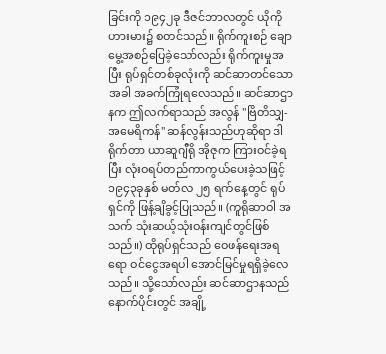ခြင်းကို ၁၉၄၂ခု ဒီဇင်ဘာလတွင် ယိုကိုဟားမား၌ စတင်သည်။ ရိုက်ကူးစဉ် ချောမွေ့အစဉ်ပြေခဲ့သော်လည်း ရိုက်ကူးမှုအပြီး ရုပ်ရှင်တစ်ခုလုံးကို ဆင်ဆာတင်သောအခါ အခက်ကြုံရလေသည်။ ဆင်ဆာဌာနက ဤလက်ရာသည် အလွန် "ဗြိတိသျှ-အမေရိကန်" ဆန်လွန်းသည်ဟုဆိုရာ ဒါရိုက်တာ ယာဆူဂျီရို အိုဇုက ကြားဝင်ခဲ့ရပြီး လုံးဝရပ်တည်ကာကွယ်ပေးခဲ့သဖြင့် ၁၉၄၃ခုနှစ် မတ်လ ၂၅ ရက်နေ့တွင် ရုပ်ရှင်ကို ဖြန့်ချိခွင့်ပြုသည်။ (ကူရိုဆာဝါ အသက် သုံးဆယ့်သုံးဝန်းကျင်တွင်ဖြစ်သည်။) ထိုရုပ်ရှင်သည် ဝေဖန်ရေးအရရော ဝင်ငွေအရပါ အောင်မြင်မှုရရှိခဲ့လေသည်။ သို့သော်လည်း ဆင်ဆာဌာနသည် နောက်ပိုင်းတွင် အချို့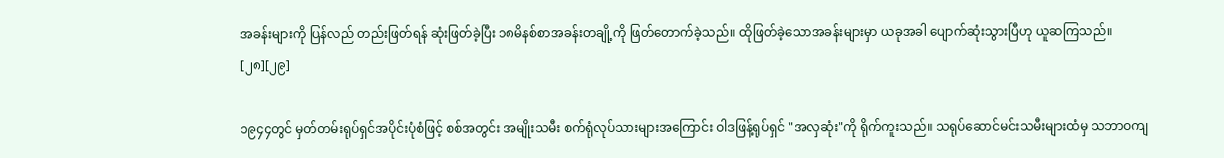အခန်းများကို ပြန်လည် တည်းဖြတ်ရန် ဆုံးဖြတ်ခဲ့ပြီး ၁၈မိနစ်စာအခန်းတချို့ကို ဖြတ်တောက်ခဲ့သည်။ ထိုဖြတ်ခဲ့သောအခန်းများမှာ ယခုအခါ ပျောက်ဆုံးသွားပြီဟု ယူဆကြသည်။ [၂၈][၂၉]

၁၉၄၄တွင် မှတ်တမ်းရုပ်ရှင်အပိုင်းပုံစံဖြင့် စစ်အတွင်း အမျိုးသမီး စက်ရုံလုပ်သားများအကြောင်း ဝါဒဖြန့်ရုပ်ရှင် "အလှဆုံး"ကို ရိုက်ကူးသည်။ သရုပ်ဆောင်မင်းသမီးများထံမှ သဘာဝကျ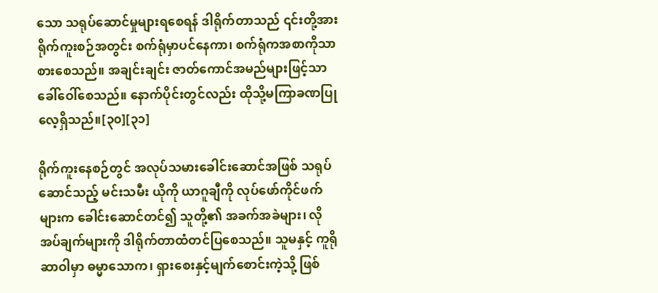သော သရုပ်ဆောင်မှုများရစေရန် ဒါရိုက်တာသည် ၎င်းတို့အား ရိုက်ကူးစဉ်အတွင်း စက်ရုံမှာပင်နေကာ၊ စက်ရုံကအစာကိုသာ စားစေသည်။ အချင်းချင်း ဇာတ်ကောင်အမည်များဖြင့်သာ ခေါ်ဝေါ်စေသည်။ နောက်ပိုင်းတွင်လည်း ထိုသို့မကြာခဏပြုလေ့ရှိသည်။[၃၀][၃၁]

ရိုက်ကူးနေစဉ်တွင် အလုပ်သမားခေါင်းဆောင်အဖြစ် သရုပ်ဆောင်သည့် မင်းသမီး ယိုကို ယာဂူချီကို လုပ်ဖော်ကိုင်ဖက်များက ခေါင်းဆောင်တင်၍ သူတို့၏ အခက်အခဲများ၊ လိုအပ်ချက်များကို ဒါရိုက်တာထံတင်ပြစေသည်။ သူမနှင့် ကူရိုဆာဝါမှာ ဓမ္မာသောက၊ ရှားစေးနှင့်မျက်စောင်းကဲ့သို့ ဖြစ်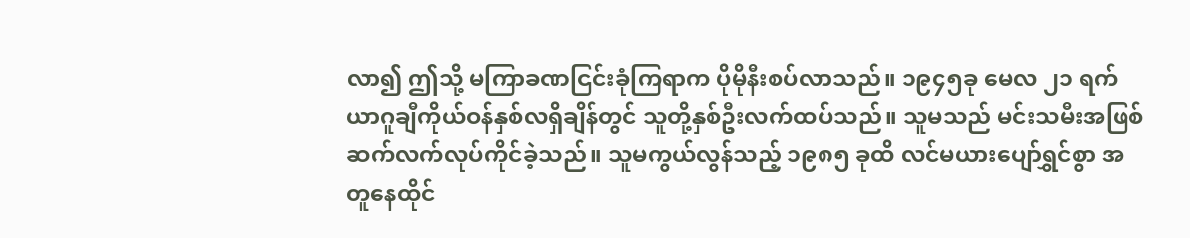လာ၍ ဤသို့ မကြာခဏငြင်းခုံကြရာက ပိုမိုနီးစပ်လာသည်။ ၁၉၄၅ခု မေလ ၂၁ ရက် ယာဂူချီကိုယ်ဝန်နှစ်လရှိချိန်တွင် သူတို့နှစ်ဦးလက်ထပ်သည်။ သူမသည် မင်းသမီးအဖြစ်ဆက်လက်လုပ်ကိုင်ခဲ့သည်။ သူမကွယ်လွန်သည့် ၁၉၈၅ ခုထိ လင်မယားပျော်ရွှင်စွာ အတူနေထိုင်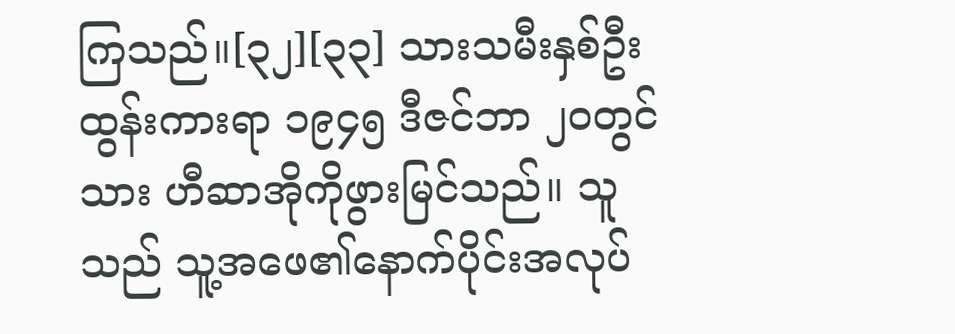ကြသည်။[၃၂][၃၃] သားသမီးနှစ်ဦးထွန်းကားရာ ၁၉၄၅ ဒီဇင်ဘာ ၂၀တွင် သား ဟီဆာအိုကိုဖွားမြင်သည်။ သူသည် သူ့အဖေ၏နောက်ပိုင်းအလုပ်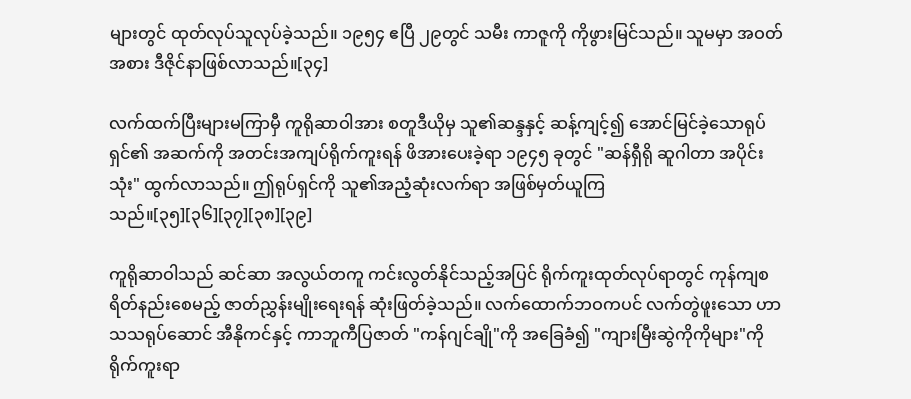များတွင် ထုတ်လုပ်သူလုပ်ခဲ့သည်။ ၁၉၅၄ ဧပြီ ၂၉တွင် သမီး ကာဇူကို ကိုဖွားမြင်သည်။ သူမမှာ အဝတ်အစား ဒီဇိုင်နာဖြစ်လာသည်။[၃၄]

လက်ထက်ပြီးများမကြာမှီ ကူရိုဆာဝါအား စတူဒီယိုမှ သူ၏ဆန္ဒနှင့် ဆန့်ကျင့်၍ အောင်မြင်ခဲ့သောရုပ်ရှင်၏ အဆက်ကို အတင်းအကျပ်ရိုက်ကူးရန် ဖိအားပေးခဲ့ရာ ၁၉၄၅ ခုတွင် "ဆန်ရှီရို ဆူဂါတာ အပိုင်းသုံး" ထွက်လာသည်။ ဤရုပ်ရှင်ကို သူ၏အညံ့ဆုံးလက်ရာ အဖြစ်မှတ်ယူကြသည်။[၃၅][၃၆][၃၇][၃၈][၃၉]

ကူရိုဆာဝါသည် ဆင်ဆာ အလွယ်တကူ ကင်းလွတ်နိုင်သည့်အပြင် ရိုက်ကူးထုတ်လုပ်ရာတွင် ကုန်ကျစရိတ်နည်းစေမည့် ဇာတ်ညွှန်းမျိုးရေးရန် ဆုံးဖြတ်ခဲ့သည်။ လက်ထောက်ဘဝကပင် လက်တွဲဖူးသော ဟာသသရုပ်ဆောင် အီနိုကင်နှင့် ကာဘူကီပြဇာတ် "ကန်ဂျင်ချို"ကို အခြေခံ၍ "ကျားမြီးဆွဲကိုကိုများ"ကို ရိုက်ကူးရာ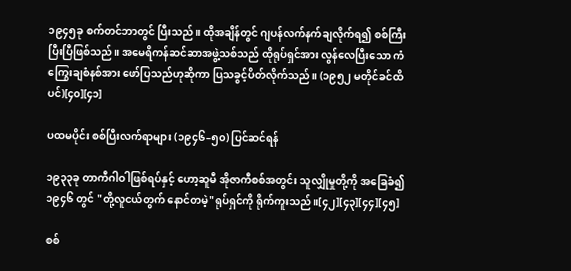၁၉၄၅ခု စက်တင်ဘာတွင် ပြီးသည်။ ထိုအချိန်တွင် ဂျပန်လက်နက်ချလိုက်ရ၍ စစ်ကြီးပြီးပြီဖြစ်သည်။ အမေရိကန်ဆင်ဆာအဖွဲ့သစ်သည် ထိုရုပ်ရှင်အား လွန်လေပြီးသော ကံကြွေးချစံနစ်အား ဖော်ပြသည်ဟုဆိုကာ ပြသခွင့်ပိတ်လိုက်သည်။ (၁၉၅၂ မတိုင်ခင်ထိပင်)[၄၀][၄၁]

ပထမပိုင်း စစ်ပြီးလက်ရာများ (၁၉၄၆–၅၀) ပြင်ဆင်ရန်

၁၉၃၃ခု တာကီဂါဝါဖြစ်ရပ်နှင့် ဟော့ဆူမီ အိုဇာကီစစ်အတွင်း သူလျှိုမှုတို့ကို အခြေခံ၍ ၁၉၄၆ တွင် "တို့လူငယ်တွက် နောင်တမဲ့"ရုပ်ရှင်ကို ရိုက်ကူးသည်။[၄၂][၄၃][၄၄][၄၅]

စစ်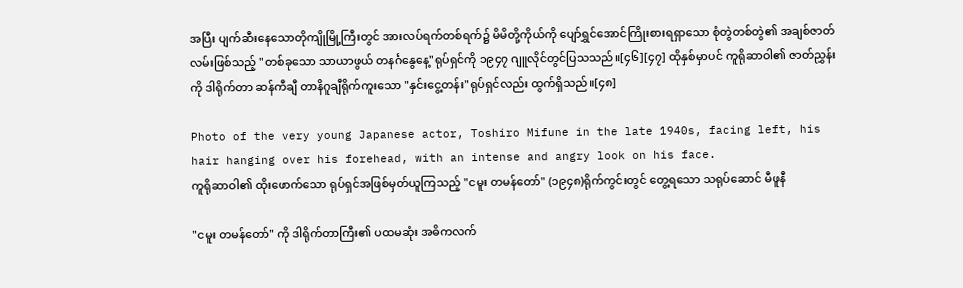အပြီး ပျက်ဆီးနေသောတိုကျိုမြို့ကြီးတွင် အားလပ်ရက်တစ်ရက်၌ မိမိတို့ကိုယ်ကို ပျော်ရွှင်အောင်ကြိုးစားရရှာသော စုံတွဲတစ်တွဲ၏ အချစ်ဇာတ်လမ်းဖြစ်သည့် "တစ်ခုသော သာယာဖွယ် တနင်္ဂနွေနေ့"ရုပ်ရှင်ကို ၁၉၄၇ ဂျူလိုင်တွင်ပြသသည်။[၄၆][၄၇] ထိုနှစ်မှာပင် ကူရိုဆာဝါ၏ ဇာတ်ညွှန်းကို ဒါရိုက်တာ ဆန်ကီချီ တာနိဂူချီရိုက်ကူးသော "နှင်းငွေ့တန်း"ရုပ်ရှင်လည်း ထွက်ရှိသည်။[၄၈]

Photo of the very young Japanese actor, Toshiro Mifune in the late 1940s, facing left, his hair hanging over his forehead, with an intense and angry look on his face.
ကူရိုဆာဝါ၏ ထိုးဖောက်သော ရုပ်ရှင်အဖြစ်မှတ်ယူကြသည့် "ငမူး တမန်တော်" (၁၉၄၈)ရိုက်ကွင်းတွင် တွေ့ရသော သရုပ်ဆောင် မီဖူနီ

"ငမူး တမန်တော်" ကို ဒါရိုက်တာကြီး၏ ပထမဆုံး အဓိကလက်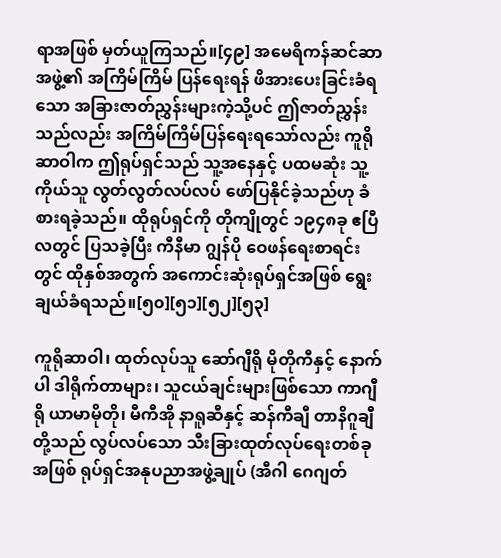ရာအဖြစ် မှတ်ယူကြသည်။[၄၉] အမေရိကန်ဆင်ဆာအဖွဲ့၏ အကြိမ်ကြိမ် ပြန်ရေးရန် ဖိအားပေးခြင်းခံရသော အခြားဇာတ်ညွှန်းများကဲ့သို့ပင် ဤဇာတ်ညွှန်းသည်လည်း အကြိမ်ကြိမ်ပြန်ရေးရသော်လည်း ကူရိုဆာဝါက ဤရုပ်ရှင်သည် သူ့အနေနှင့် ပထမဆုံး သူ့ကိုယ်သူ လွတ်လွတ်လပ်လပ် ဖော်ပြနိုင်ခဲ့သည်ဟု ခံစားရခဲ့သည်။ ထိုရုပ်ရှင်ကို တိုကျိုတွင် ၁၉၄၈ခု ဧပြီလတွင် ပြသခဲ့ပြီး ကီနီမာ ဂျွန်ပို ဝေဖန်ရေးစာရင်းတွင် ထိုနှစ်အတွက် အကောင်းဆုံးရုပ်ရှင်အဖြစ် ရွေးချယ်ခံရသည်။[၅၀][၅၁][၅၂][၅၃]

ကူရိုဆာဝါ၊ ထုတ်လုပ်သူ ဆော်ဂျီရို မိုတိုကီနှင့် နောက်ပါ ဒါရိုက်တာများ၊ သူငယ်ချင်းများဖြစ်သော ကာဂျီရို ယာမာမိုတို၊ မီကီအို နာရူဆီနှင့် ဆန်ကီချီ တာနိဂူချီတို့သည် လွပ်လပ်သော သီးခြားထုတ်လုပ်ရေးတစ်ခုအဖြစ် ရုပ်ရှင်အနုပညာအဖွဲ့ချုပ် (အီဂါ ဂေဂျတ်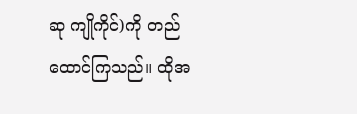ဆု ကျိုကိုင်)ကို တည်ထောင်ကြသည်။ ထိုအ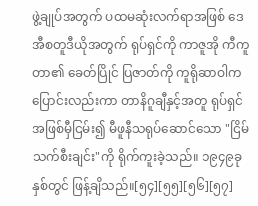ဖွဲ့ချုပ်အတွက် ပထမဆုံးလက်ရာအဖြစ် ဒေအီစတူဒီယိုအတွက် ရုပ်ရှင်ကို ကာဇူအို ကီကူတာ၏ ခေတ်ပြိုင် ပြဇာတ်ကို ကူရိုဆာဝါက ပြောင်းလည်းကာ တာနိဂူချီနှင့်အတူ ရုပ်ရှင်အဖြစ်မှီငြမ်း၍ မီဖူနီသရုပ်ဆောင်သော "ငြိမ်သက်စီးချင်း"ကို ရိုက်ကူးခဲ့သည်။ ၁၉၄၉ခုနှစ်တွင် ဖြန့်ချိသည်။[၅၄][၅၅][၅၆][၅၇]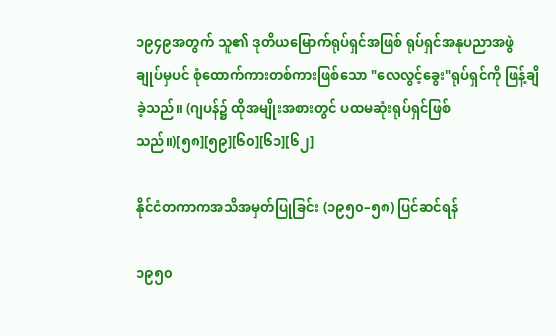၁၉၄၉အတွက် သူ၏ ဒုတိယမြောက်ရုပ်ရှင်အဖြစ် ရုပ်ရှင်အနုပညာအဖွဲချုပ်မှပင် စုံထောက်ကားတစ်ကားဖြစ်သော "လေလွင့်ခွေး"ရုပ်ရှင်ကို ဖြန့်ချိခဲ့သည်။ (ဂျပန်၌ ထိုအမျိုးအစားတွင် ပထမဆုံးရုပ်ရှင်ဖြစ်သည်။)[၅၈][၅၉][၆၀][၆၁][၆၂]

နိုင်ငံတကာကအသိအမှတ်ပြုခြင်း (၁၉၅၀–၅၈) ပြင်ဆင်ရန်

၁၉၅၀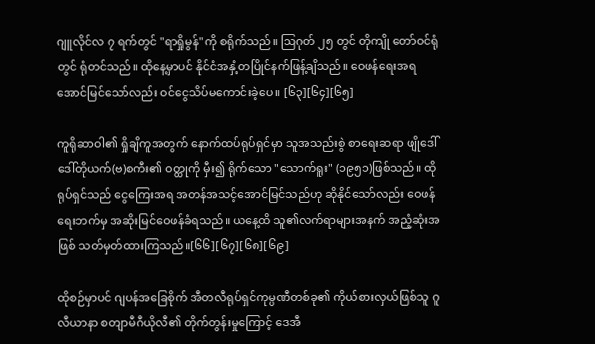ဂျူလိုင်လ ၇ ရက်တွင် "ရာရှိုမွန်"ကို စရိုက်သည်။ ဩဂုတ် ၂၅ တွင် တိုကျို တော်ဝင်ရုံတွင် ရုံတင်သည်။ ထိုနေ့မှာပင် နိုင်ငံအနှံ့တပြိုင်နက်ဖြန့်ချိသည်။ ဝေဖန်ရေးအရအောင်မြင်သော်လည်း ဝင်ငွေသိပ်မကောင်းခဲ့ပေ။ [၆၃][၆၄][၆၅]

ကူရိုဆာဝါ၏ ရှိုချိကူအတွက် နောက်ထပ်ရုပ်ရှင်မှာ သူအသည်းစွဲ စာရေးဆရာ ဖျိုဒေါ် ဒေါ်တိုယက်(ဗ)စကီး၏ ဝတ္ထုကို မှီး၍ ရိုက်သော "သောက်ရူး" (၁၉၅၁)ဖြစ်သည်။ ထိုရုပ်ရှင်သည် ငွေကြေးအရ အတန်အသင့်အောင်မြင်သည်ဟု ဆိုနိုင်သော်လည်း ဝေဖန်ရေးဘက်မှ အဆိုးမြင်ဝေဖန်ခံရသည်။ ယနေ့ထိ သူ၏လက်ရာများအနက် အညံ့ဆုံးအဖြစ် သတ်မှတ်ထားကြသည်။[၆၆][၆၇][၆၈][၆၉]

ထိုစဉ်မှာပင် ဂျပန်အခြေစိုက် အီတလီရုပ်ရှင်ကုမ္ပဏီတစ်ခု၏ ကိုယ်စားလှယ်ဖြစ်သူ ဂူလီယာနာ စတျာမီဂီယိုလီ၏ တိုက်တွန်းမှုကြောင့် ဒေအီ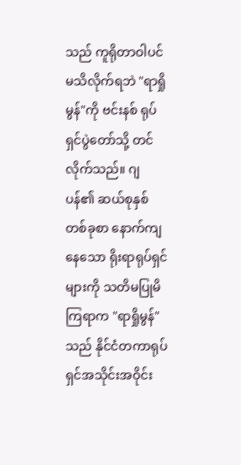သည် ကူရိုတာဝါပင် မသိလိုက်ရဘဲ "ရာရှိုမွန်"ကို ဗင်းနစ် ရုပ်ရှင်ပွဲတော်သို့ တင်လိုက်သည်။ ဂျပန်၏ ဆယ်စုနှစ်တစ်ခုစာ နောက်ကျနေသော ရိုးရာရုပ်ရှင်များကို သတိမပြုမိကြရာက "ရာရှိုမွန်"သည် နိုင်ငံတကာရုပ်ရှင်အသိုင်းအဝိုင်း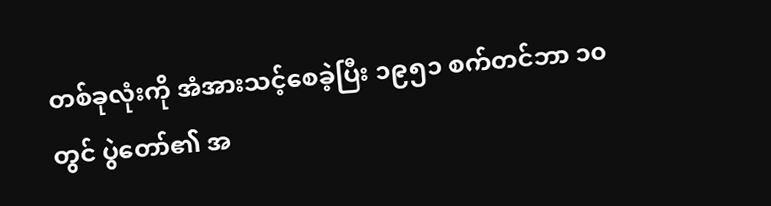တစ်ခုလုံးကို အံအားသင့်စေခဲ့ပြီး ၁၉၅၁ စက်တင်ဘာ ၁၀ တွင် ပွဲတော်၏ အ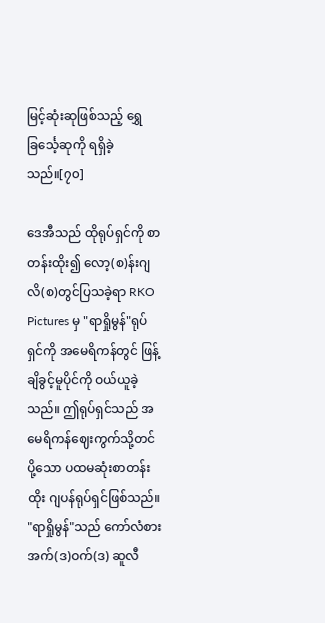မြင့်ဆုံးဆုဖြစ်သည့် ရွှေခြင်္သေ့ဆုကို ရရှိခဲ့သည်။[၇၀]

ဒေအီသည် ထိုရုပ်ရှင်ကို စာတန်းထိုး၍ လော့(စ)န်းဂျလိ(စ)တွင်ပြသခဲ့ရာ RKO Pictures မှ "ရာရှိုမွန်"ရုပ်ရှင်ကို အမေရိကန်တွင် ဖြန့်ချိခွင့်မူပိုင်ကို ဝယ်ယူခဲ့သည်။ ဤရုပ်ရှင်သည် အမေရိကန်ဈေးကွက်သို့တင်ပို့သော ပထမဆုံးစာတန်းထိုး ဂျပန်ရုပ်ရှင်ဖြစ်သည်။ "ရာရှိုမွန်"သည် ကော်လံစား အက်(ဒ)ဝက်(ဒ) ဆူလီ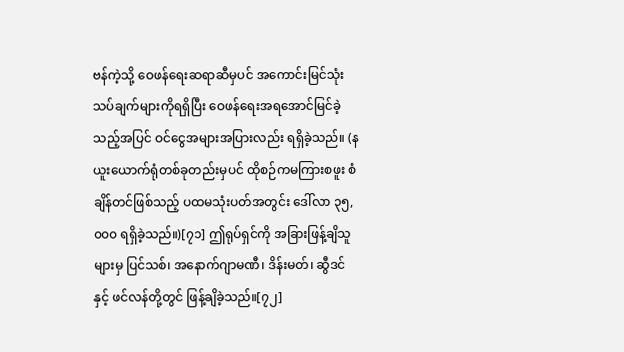ဗန်ကဲ့သို့ ဝေဖန်ရေးဆရာဆီမှပင် အကောင်းမြင်သုံးသပ်ချက်များကိုရရှိပြီး ဝေဖန်ရေးအရအောင်မြင်ခဲ့သည့်အပြင် ဝင်ငွေအများအပြားလည်း ရရှိခဲ့သည်။ (နယူးယောက်ရုံတစ်ခုတည်းမှပင် ထိုစဉ်ကမကြားစဖူး စံချိန်တင်ဖြစ်သည့် ပထမသုံးပတ်အတွင်း ဒေါ်လာ ၃၅,၀၀၀ ရရှိခဲ့သည်။)[၇၁] ဤရုပ်ရှင်ကို အခြားဖြန့်ချိသူများမှ ပြင်သစ်၊ အနောက်ဂျာမဏီ၊ ဒိန်းမတ်၊ ဆွီဒင်နှင့် ဖင်လန်တို့တွင် ဖြန့်ချိခဲ့သည်။[၇၂]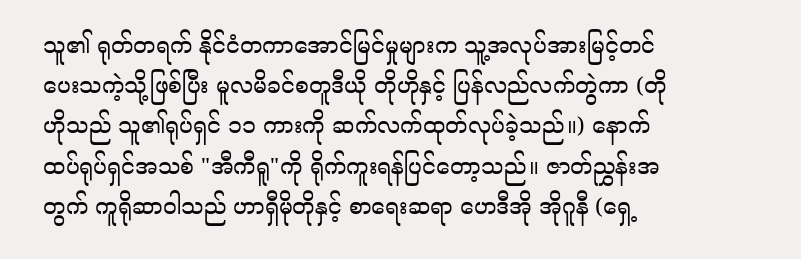သူ၏ ရုတ်တရက် နိုင်ငံတကာအောင်မြင်မှုများက သူ့အလုပ်အားမြင့်တင်ပေးသကဲ့သို့ဖြစ်ပြီး မူလမိခင်စတူဒီယို တိုဟိုနှင့် ပြန်လည်လက်တွဲကာ (တိုဟိုသည် သူ၏ရုပ်ရှင် ၁၁ ကားကို ဆက်လက်ထုတ်လုပ်ခဲ့သည်။) နောက်ထပ်ရုပ်ရှင်အသစ် "အီကီရူ"ကို ရိုက်ကူးရန်ပြင်တော့သည်။ ဇာတ်ညွှန်းအတွက် ကူရိုဆာဝါသည် ဟာရှီမိုတိုနှင့် စာရေးဆရာ ဟေဒီအို အိုဂူနီ (ရှေ့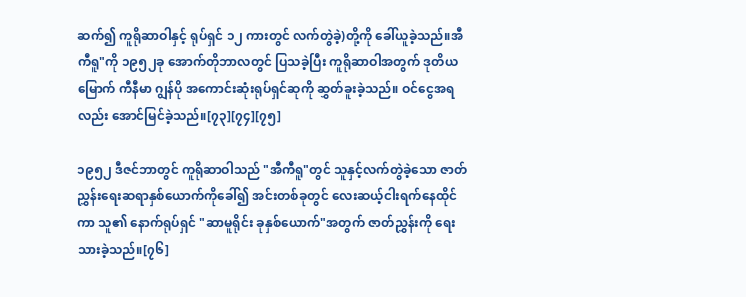ဆက်၍ ကူရိုဆာဝါနှင့် ရုပ်ရှင် ၁၂ ကားတွင် လက်တွဲခဲ့)တို့ကို ခေါ်ယူခဲ့သည်။အီကီရူ"ကို ၁၉၅၂ခု အောက်တိုဘာလတွင် ပြသခဲ့ပြီး ကူရိုဆာဝါအတွက် ဒုတိယမြောက် ကီနီမာ ဂျွန်ပို အကောင်းဆုံးရုပ်ရှင်ဆုကို ဆွှတ်ခူးခဲ့သည်။ ဝင်ငွေအရလည်း အောင်မြင်ခဲ့သည်။[၇၃][၇၄][၇၅]

၁၉၅၂ ဒီဇင်ဘာတွင် ကူရိုဆာဝါသည် "အီကီရူ"တွင် သူနှင့်လက်တွဲခဲ့သော ဇာတ်ညွှန်းရေးဆရာနှစ်ယောက်ကိုခေါ်၍ အင်းတစ်ခုတွင် လေးဆယ့်ငါးရက်နေထိုင်ကာ သူ၏ နောက်ရုပ်ရှင် "ဆာမူရိုင်း ခုနှစ်ယောက်"အတွက် ဇာတ်ညွှန်းကို ရေးသားခဲ့သည်။[၇၆]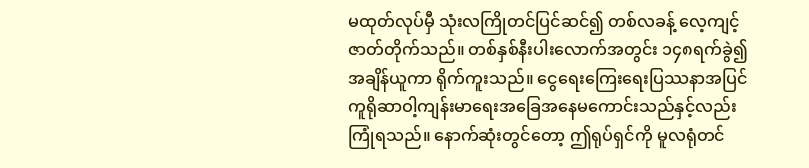မထုတ်လုပ်မှီ သုံးလကြိုတင်ပြင်ဆင်၍ တစ်လခန့် လေ့ကျင့်ဇာတ်တိုက်သည်။ တစ်နှစ်နီးပါးလောက်အတွင်း ၁၄၈ရက်ခွဲ၍ အချိန်ယူကာ ရိုက်ကူးသည်။ ငွေရေးကြေးရေးပြဿနာအပြင် ကူရိုဆာဝါ့ကျန်းမာရေးအခြေအနေမကောင်းသည်နှင့်လည်း ကြုံရသည်။ နောက်ဆုံးတွင်တော့ ဤရုပ်ရှင်ကို မူလရုံတင်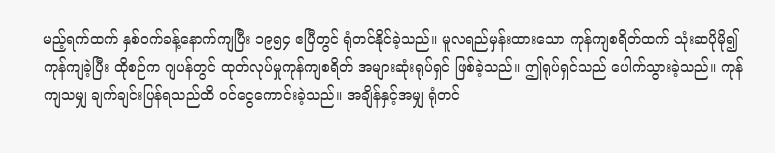မည့်ရက်ထက် နှစ်ဝက်ခန့်နောက်ကျပြီး ၁၉၅၄ ဧပြီတွင် ရုံတင်နိုင်ခဲ့သည်။ မူလရည်မှန်းထားသော ကုန်ကျစရိတ်ထက် သုံးဆပိုမို၍ ကုန်ကျခဲ့ပြီး ထိုစဉ်က ဂျပန်တွင် ထုတ်လုပ်မှုကုန်ကျစရိတ် အများဆုံးရုပ်ရှင် ဖြစ်ခဲ့သည်။ ဤရုပ်ရှင်သည် ပေါက်သွားခဲ့သည်။ ကုန်ကျသမျှ ချက်ချင်းပြန်ရသည်ထိ ဝင်ငွေကောင်းခဲ့သည်။ အချိန်နှင့်အမျှ ရုံတင်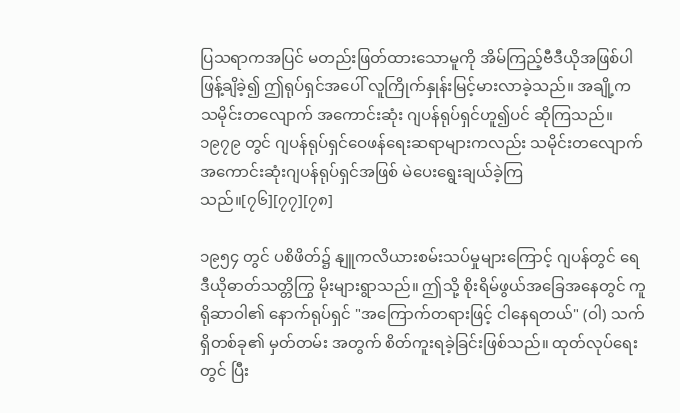ပြသရာကအပြင် မတည်းဖြတ်ထားသောမူကို အိမ်ကြည့်ဗီဒီယိုအဖြစ်ပါ ဖြန့်ချိခဲ့၍ ဤရုပ်ရှင်အပေါ် လူကြိုက်နှုန်းမြင့်မားလာခဲ့သည်။ အချို့က သမိုင်းတလျောက် အကောင်းဆုံး ဂျပန်ရုပ်ရှင်ဟူ၍ပင် ဆိုကြသည်။ ၁၉၇၉ တွင် ဂျပန်ရုပ်ရှင်ဝေဖန်ရေးဆရာများကလည်း သမိုင်းတလျောက် အကောင်းဆုံးဂျပန်ရုပ်ရှင်အဖြစ် မဲပေးရွေးချယ်ခဲ့ကြသည်။[၇၆][၇၇][၇၈]

၁၉၅၄ တွင် ပစိဖိတ်၌ နျူကလိယားစမ်းသပ်မှုများကြောင့် ဂျပန်တွင် ရေဒီယိုဓာတ်သတ္တိကြွ မိုးများရွာသည်။ ဤသို့ စိုးရိမ်ဖွယ်အခြေအနေတွင် ကူရိုဆာဝါ၏ နောက်ရုပ်ရှင် "အကြောက်တရားဖြင့် ငါနေရတယ်" (ဝါ) သက်ရှိတစ်ခု၏ မှတ်တမ်း အတွက် စိတ်ကူးရခဲ့ခြင်းဖြစ်သည်။ ထုတ်လုပ်ရေးတွင် ပြီး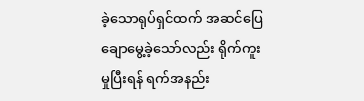ခဲ့သောရုပ်ရှင်ထက် အဆင်ပြေချောမွေ့ခဲ့သော်လည်း ရိုက်ကူးမှုပြီးရန် ရက်အနည်း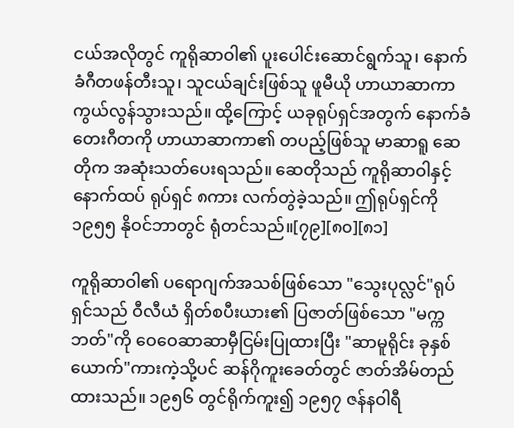ငယ်အလိုတွင် ကူရိုဆာဝါ၏ ပူးပေါင်းဆောင်ရွက်သူ၊ နောက်ခံဂီတဖန်တီးသူ၊ သူငယ်ချင်းဖြစ်သူ ဖူမီယို ဟာယာဆာကာကွယ်လွန်သွားသည်။ ထို့ကြောင့် ယခုရုပ်ရှင်အတွက် နောက်ခံတေးဂီတကို ဟာယာဆာကာ၏ တပည့်ဖြစ်သူ မာဆာရူ ဆေတိုက အဆုံးသတ်ပေးရသည်။ ဆေတိုသည် ကူရိုဆာဝါနှင့် နောက်ထပ် ရုပ်ရှင် ၈ကား လက်တွဲခဲ့သည်။ ဤရုပ်ရှင်ကို ၁၉၅၅ နိုဝင်ဘာတွင် ရုံတင်သည်။[၇၉][၈၀][၈၁]

ကူရိုဆာဝါ၏ ပရောဂျက်အသစ်ဖြစ်သော "သွေးပုလ္လင်"ရုပ်ရှင်သည် ဝီလီယံ ရှိတ်စပီးယား၏ ပြဇာတ်ဖြစ်သော "မက္ကဘတ်"ကို ဝေဝေဆာဆာမှီငြမ်းပြုထားပြီး "ဆာမူရိုင်း ခုနှစ်ယောက်"ကားကဲ့သို့ပင် ဆန်ဂိုကူးခေတ်တွင် ဇာတ်အိမ်တည်ထားသည်။ ၁၉၅၆ တွင်ရိုက်ကူး၍ ၁၉၅၇ ဇန်နဝါရီ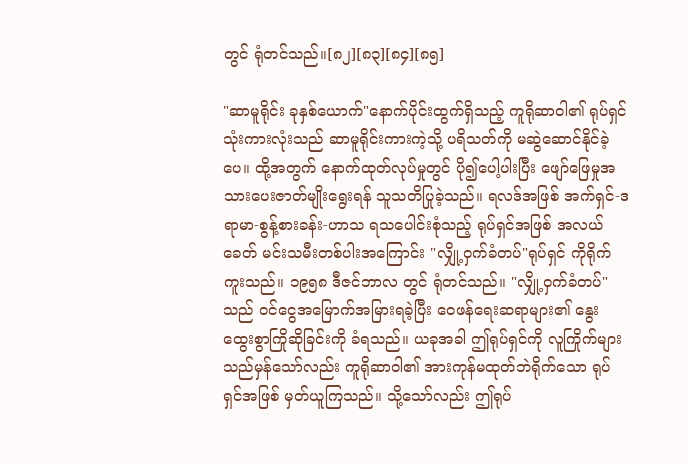တွင် ရုံတင်သည်။[၈၂][၈၃][၈၄][၈၅]

"ဆာမူရိုင်း ခုနှစ်ယောက်"နောက်ပိုင်းထွက်ရှိသည့် ကူရိုဆာဝါ၏ ရုပ်ရှင်သုံးကားလုံးသည် ဆာမူရိုင်းကားကဲ့သို့ ပရိသတ်ကို မဆွဲဆောင်နိုင်ခဲ့ပေ။ ထို့အတွက် နောက်ထုတ်လုပ်မှုတွင် ပို၍ပေါ့ပါးပြီး ဖျော်ဖြေမှုအသားပေးဇာတ်မျိုးရွေးရန် သူသတိပြုခဲ့သည်။ ရလဒ်အဖြစ် အက်ရှင်-ဒရာမာ-စွန့်စားခန်း-ဟာသ ရသပေါင်းစုံသည့် ရုပ်ရှင်အဖြစ် အလယ်ခေတ် မင်းသမီးတစ်ပါးအကြောင်း "လျှို့ဝှက်ခံတပ်"ရုပ်ရှင် ကိုရိုက်ကူးသည်။ ၁၉၅၈ ဒီဇင်ဘာလ တွင် ရုံတင်သည်။ "လျှို့ဝှက်ခံတပ်"သည် ဝင်ငွေအမြောက်အမြားရခဲ့ပြီး ဝေဖန်ရေးဆရာများ၏ နွေးထွေးစွာကြိုဆိုခြင်းကို ခံရသည်။ ယခုအခါ ဤရုပ်ရှင်ကို လူကြိုက်များသည်မှန်သော်လည်း ကူရိုဆာဝါ၏ အားကုန်မထုတ်ဘဲရိုက်သော ရုပ်ရှင်အဖြစ် မှတ်ယူကြသည်။ သို့သော်လည်း ဤရုပ်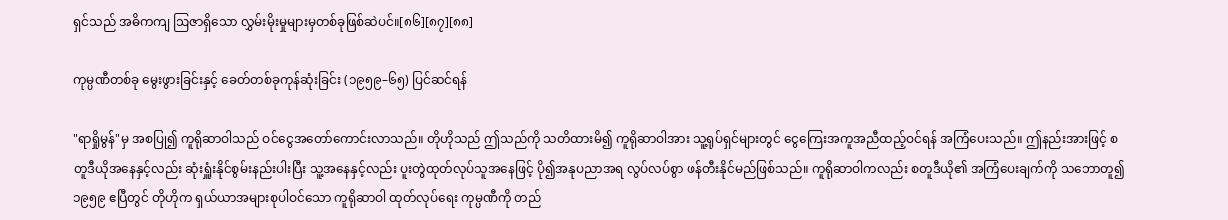ရှင်သည် အဓိကကျ ဩဇာရှိသော လွှမ်းမိုးမှုများမှတစ်ခုဖြစ်ဆဲပင်။[၈၆][၈၇][၈၈]

ကုမ္ပဏီတစ်ခု မွေးဖွားခြင်းနှင့် ခေတ်တစ်ခုကုန်ဆုံးခြင်း (၁၉၅၉–၆၅) ပြင်ဆင်ရန်

"ရာရှိုမွန်"မှ အစပြု၍ ကူရိုဆာဝါသည် ဝင်ငွေအတော်ကောင်းလာသည်။ တိုဟိုသည် ဤသည်ကို သတိထားမိ၍ ကူရိုဆာဝါအား သူ့ရုပ်ရှင်များတွင် ငွေကြေးအကူအညီထည့်ဝင်ရန် အကြံပေးသည်။ ဤနည်းအားဖြင့် စတူဒီယိုအနေနှင့်လည်း ဆုံးရှူံးနိုင်စွမ်းနည်းပါးပြီး သူ့အနေနှင့်လည်း ပူးတွဲထုတ်လုပ်သူအနေဖြင့် ပို၍အနုပညာအရ လွပ်လပ်စွာ ဖန်တီးနိုင်မည်ဖြစ်သည်။ ကူရိုဆာဝါကလည်း စတူဒီယို၏ အကြံပေးချက်ကို သဘောတူ၍ ၁၉၅၉ ဧပြီတွင် တိုဟိုက ရှယ်ယာအများစုပါဝင်သော ကူရိုဆာဝါ ထုတ်လုပ်ရေး ကုမ္ပဏီကို တည်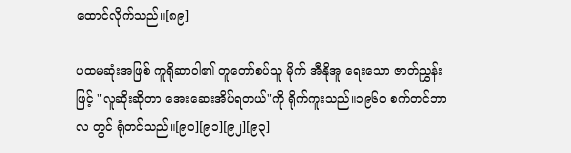ထောင်လိုက်သည်။[၈၉]

ပထမဆုံးအဖြစ် ကူရိုဆာဝါ၏ တူတော်စပ်သူ မိုက် အီနိုအူ ရေးသော ဇာတ်ညွှန်းဖြင့် "လူဆိုးဆိုတာ အေးဆေးအိပ်ရတယ်"ကို ရိုက်ကူးသည်။၁၉၆၀ စက်တင်ဘာလ တွင် ရုံတင်သည်။[၉၀][၉၁][၉၂][၉၃]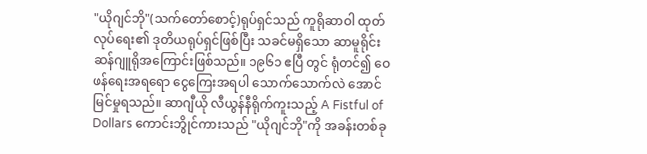"ယိုဂျင်ဘို"(သက်တော်စောင့်)ရုပ်ရှင်သည် ကူရိုဆာဝါ ထုတ်လုပ်ရေး၏ ဒုတိယရုပ်ရှင်ဖြစ်ပြီး သခင်မရှိသော ဆာမူရိုင်း ဆန်ဂျူရိုအကြောင်းဖြစ်သည်။ ၁၉၆၁ ဧပြီ တွင် ရုံတင်၍ ဝေဖန်ရေးအရရော ငွေကြေးအရပါ သောက်သောက်လဲ အောင်မြင်မှုရသည်။ ဆာဂျီယို လီယွန်နီရိုက်ကူးသည့် A Fistful of Dollars ကောင်းဘွိုင်ကားသည် "ယိုဂျင်ဘို"ကို အခန်းတစ်ခု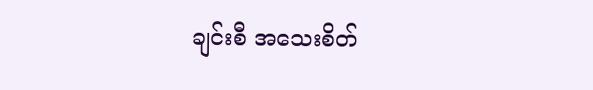ချင်းစီ အသေးစိတ်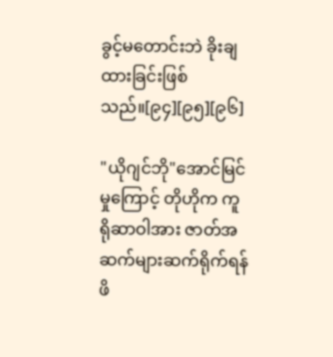ခွင့်မတောင်းဘဲ ခိုးချထားခြင်းဖြစ်သည်။[၉၄][၉၅][၉၆]

"ယိုဂျင်ဘို"အောင်မြင်မှုကြောင့် တိုဟိုက ကူရိုဆာဝါအား ဇာတ်အဆက်များဆက်ရိုက်ရန် ဖိ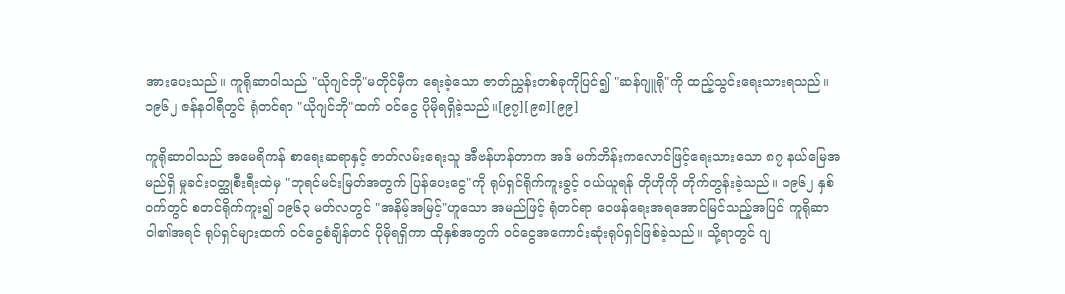အားပေးသည်။ ကူရိုဆာဝါသည် "ယိုဂျင်ဘို"မတိုင်မှီက ရေးခဲ့သော ဇာတ်ညွှန်းတစ်ခုကိုပြင်၍ "ဆန်ဂျူရို"ကို ထည့်သွင်းရေးသားရသည်။ ၁၉၆၂ ဇန်နဝါရီတွင် ရုံတင်ရာ "ယိုဂျင်ဘို"ထက် ဝင်ငွေ ပိုမိုရရှိခဲ့သည်။[၉၇][၉၈][၉၉]

ကူရိုဆာဝါသည် အမေရိကန် စာရေးဆရာနှင့် ဇာတ်လမ်းရေးသူ အီဗန်ဟန်တာက အဒ် မက်ဘိန်းကလောင်ဖြင့်ရေးသားသော ၈၇ နယ်မြေအမည်ရှိ မှုခင်းဝတ္ထုစီးရီးထဲမှ "ဘုရင်မင်းမြတ်အတွက် ပြန်ပေးငွေ"ကို ရုပ်ရှင်ရိုက်ကူးခွင့် ဝယ်ယူရန် တိုဟိုကို တိုက်တွန်းခဲ့သည်။ ၁၉၆၂ နှစ်ဝက်တွင် စတင်ရိုက်ကူး၍ ၁၉၆၃ မတ်လတွင် "အနိမ့်အမြင့်"ဟူသော အမည်ဖြင့် ရုံတင်ရာ ဝေဖန်ရေးအရအောင်မြင်သည့်အပြင် ကူရိုဆာဝါ၏အရင် ရုပ်ရှင်များထက် ဝင်ငွေစံချိန်တင် ပိုမိုရရှိကာ ထိုနှစ်အတွက် ဝင်ငွေအကောင်းဆုံးရုပ်ရှင်ဖြစ်ခဲ့သည်။ သို့ရာတွင် ဂျ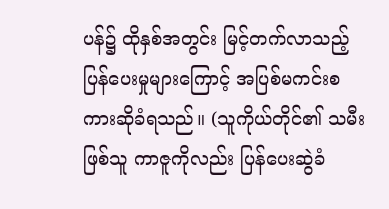ပန်၌ ထိုနှစ်အတွင်း မြင့်တက်လာသည့် ပြန်ပေးမှုများကြောင့် အပြစ်မကင်းစကားဆိုခံရသည်။ (သူကိုယ်တိုင်၏ သမီးဖြစ်သူ ကာဇူကိုလည်း ပြန်ပေးဆွဲခံ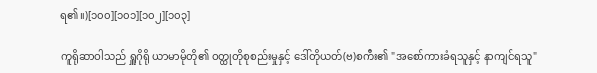ရ၏။)[၁၀၀][၁၀၁][၁၀၂][၁၀၃]

ကူရိုဆာဝါသည် ရှူဂိုရို ယာမာမိုတို၏ ဝတ္ထုတိုစုစည်းမှုနှင့် ဒေါ်တိုယတ်(ဗ)စကီး၏ "အစော်ကားခံရသူနှင့် နာကျင်ရသူ"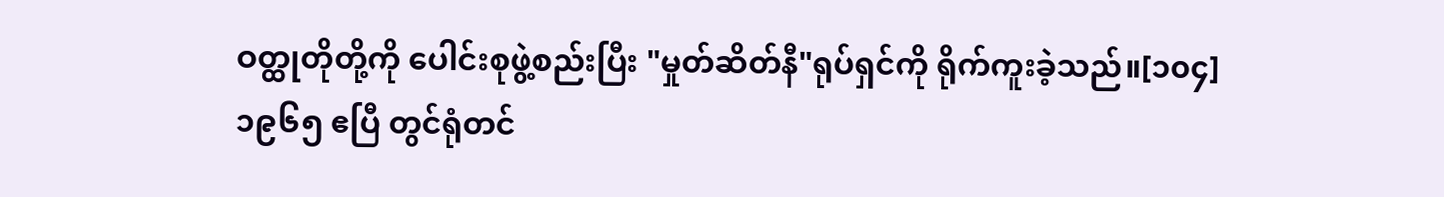ဝတ္ထုတိုတို့ကို ပေါင်းစုဖွဲ့စည်းပြီး "မှုတ်ဆိတ်နီ"ရုပ်ရှင်ကို ရိုက်ကူးခဲ့သည်။[၁၀၄] ၁၉၆၅ ဧပြီ တွင်ရုံတင်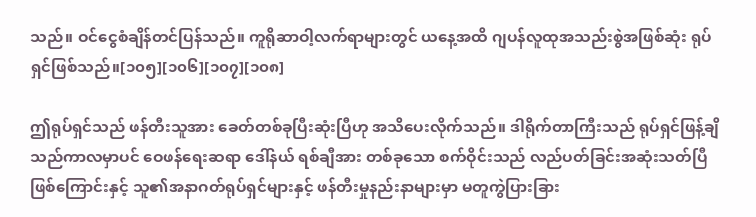သည်။ ဝင်ငွေစံချိန်တင်ပြန်သည်။ ကူရိုဆာဝါ့လက်ရာများတွင် ယနေ့အထိ ဂျပန်လူထုအသည်းစွဲအဖြစ်ဆုံး ရုပ်ရှင်ဖြစ်သည်။[၁၀၅][၁၀၆][၁၀၇][၁၀၈]

ဤရုပ်ရှင်သည် ဖန်တီးသူအား ခေတ်တစ်ခုပြီးဆုံးပြီဟု အသိပေးလိုက်သည်။ ဒါရိုက်တာကြီးသည် ရုပ်ရှင်ဖြန့်ချိသည်ကာလမှာပင် ဝေဖန်ရေးဆရာ ဒေါ်နယ် ရစ်ချီအား တစ်ခုသော စက်ဝိုင်းသည် လည်ပတ်ခြင်းအဆုံးသတ်ပြီဖြစ်ကြောင်းနှင့် သူ၏အနာဂတ်ရုပ်ရှင်များနှင့် ဖန်တီးမှုနည်းနာများမှာ မတူကွဲပြားခြား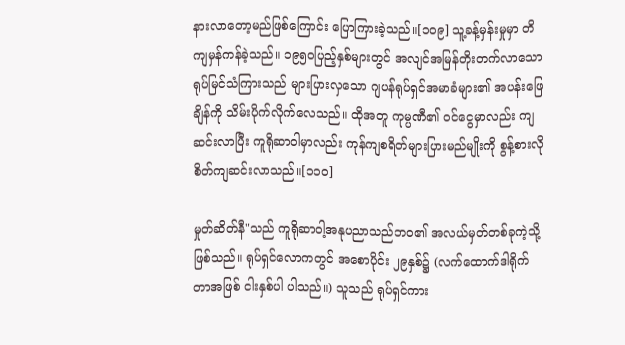နားလာတော့မည်ဖြစ်ကြောင်း ပြောကြားခဲ့သည်။[၁၀၉] သူ့ခန့်မှန်းမှုမှာ တိကျမှန်ကန်ခဲ့သည်။ ၁၉၅၀ပြည့်နှစ်များတွင် အလျင်အမြန်တိုးတက်လာသော ရုပ်မြင်သံကြားသည် များပြားလှသော ဂျပန်ရုပ်ရှင်အမာခံများ၏ အပန်းဖြေချိန်ကို သိမ်းပိုက်လိုက်လေသည်။ ထိုအတူ ကုမ္ပဏီ၏ ဝင်ငွေမှာလည်း ကျဆင်းလာပြီး ကူရိုဆာဝါမှာလည်း ကုန်ကျစရိတ်များပြားမည်မျိုးကို စွန့်စားလိုစိတ်ကျဆင်းလာသည်။[၁၁၀]

မှုတ်ဆိတ်နီ"သည် ကူရိုဆာဝါ့အနုပညာသည်ဘဝ၏ အလယ်မှတ်တစ်ခုကဲ့သို့ဖြစ်သည်။ ရုပ်ရှင်လောကတွင် အစောပိုင်း ၂၉နှစ်၌ (လက်ထောက်ဒါရိုက်တာအဖြစ် ငါးနှစ်ပါ ပါသည်။) သူသည် ရုပ်ရှင်ကား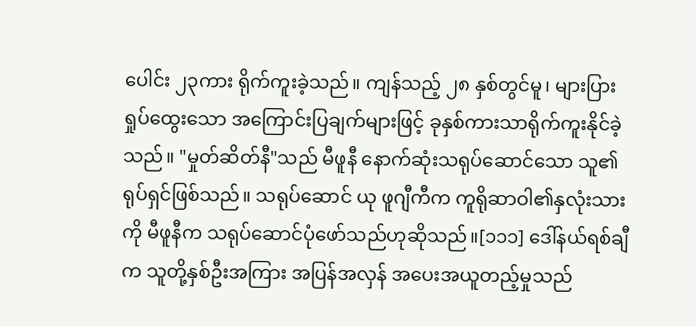ပေါင်း ၂၃ကား ရိုက်ကူးခဲ့သည်။ ကျန်သည့် ၂၈ နှစ်တွင်မူ၊ များပြားရှုပ်ထွေးသော အကြောင်းပြချက်များဖြင့် ခုနှစ်ကားသာရိုက်ကူးနိုင်ခဲ့သည်။ "မှုတ်ဆိတ်နီ"သည် မီဖူနီ နောက်ဆုံးသရုပ်ဆောင်သော သူ၏ရုပ်ရှင်ဖြစ်သည်။ သရုပ်ဆောင် ယု ဖူဂျီကီက ကူရိုဆာဝါ၏နှလုံးသားကို မီဖူနီက သရုပ်ဆောင်ပုံဖော်သည်ဟုဆိုသည်။[၁၁၁] ဒေါ်နယ်ရစ်ချီက သူတို့နှစ်ဦးအကြား အပြန်အလှန် အပေးအယူတည့်မှုသည်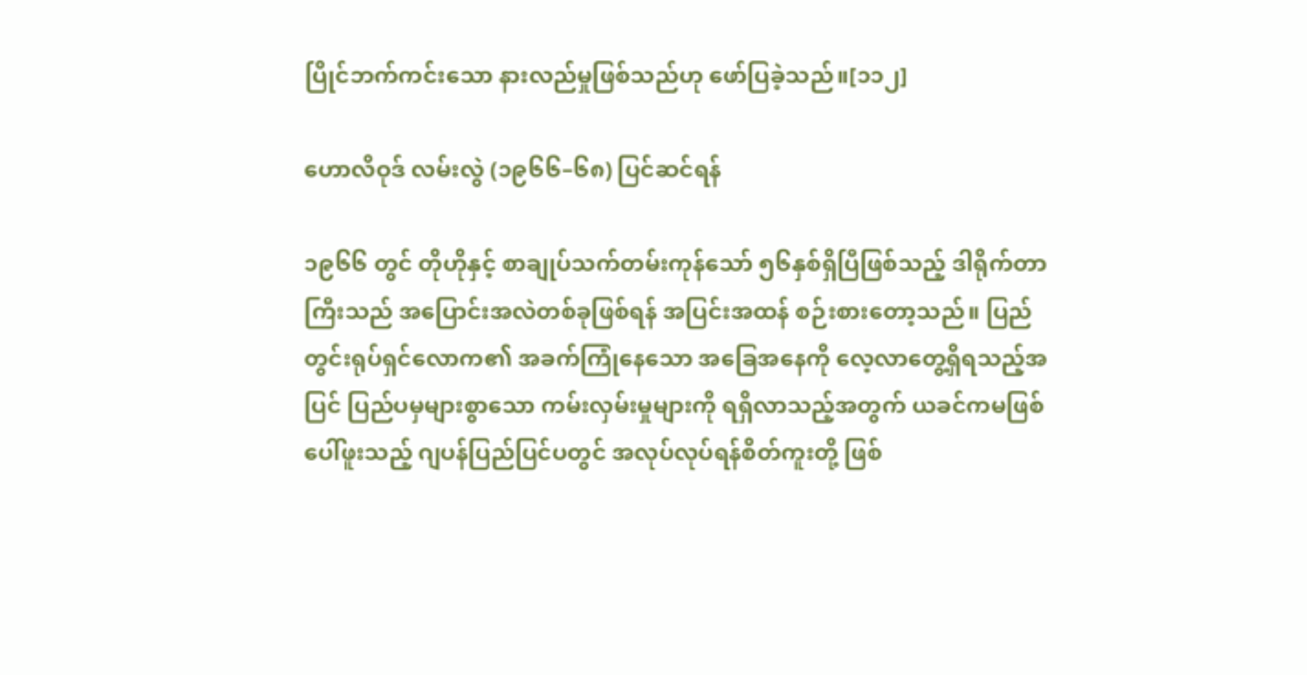ပြိုင်ဘက်ကင်းသော နားလည်မှုဖြစ်သည်ဟု ဖော်ပြခဲ့သည်။[၁၁၂]

ဟောလိဝုဒ် လမ်းလွဲ (၁၉၆၆–၆၈) ပြင်ဆင်ရန်

၁၉၆၆ တွင် တိုဟိုနှင့် စာချုပ်သက်တမ်းကုန်သော် ၅၆နှစ်ရှိပြီဖြစ်သည့် ဒါရိုက်တာကြီးသည် အပြောင်းအလဲတစ်ခုဖြစ်ရန် အပြင်းအထန် စဉ်းစားတော့သည်။ ပြည်တွင်းရုပ်ရှင်လောက၏ အခက်ကြုံနေသော အခြေအနေကို လေ့လာတွေ့ရှိရသည့်အပြင် ပြည်ပမှများစွာသော ကမ်းလှမ်းမှုများကို ရရှိလာသည့်အတွက် ယခင်ကမဖြစ်ပေါ်ဖူးသည့် ဂျပန်ပြည်ပြင်ပတွင် အလုပ်လုပ်ရန်စိတ်ကူးတို့ ဖြစ်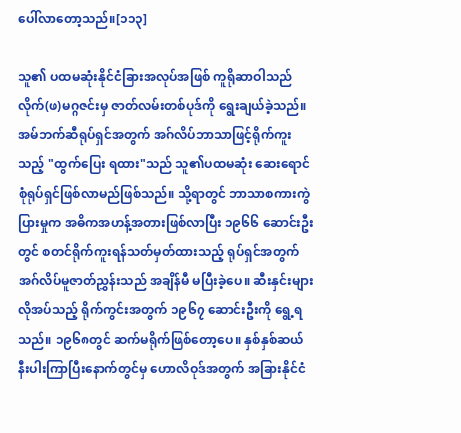ပေါ်လာတော့သည်။[၁၁၃]

သူ၏ ပထမဆုံးနိုင်ငံခြားအလုပ်အဖြစ် ကူရိုဆာဝါသည် လိုက်(ဖ)မဂ္ဂဇင်းမှ ဇာတ်လမ်းတစ်ပုဒ်ကို ရွေးချယ်ခဲ့သည်။ အမ်ဘက်ဆီရုပ်ရှင်အတွက် အဂ်လိပ်ဘာသာဖြင့်ရိုက်ကူးသည့် "ထွက်ပြေး ရထား"သည် သူ၏ပထမဆုံး ဆေးရောင်စုံရုပ်ရှင်ဖြစ်လာမည်ဖြစ်သည်။ သို့ရာတွင် ဘာသာစကားကွဲပြားမှုက အဓိကအဟန့်အတားဖြစ်လာပြီး ၁၉၆၆ ဆောင်းဦးတွင် စတင်ရိုက်ကူးရန်သတ်မှတ်ထားသည့် ရုပ်ရှင်အတွက် အဂ်လိပ်မူဇာတ်ညွှန်းသည် အချိန်မီ မပြီးခဲ့ပေ။ ဆီးနှင်းများလိုအပ်သည့် ရိုက်ကွင်းအတွက် ၁၉၆၇ ဆောင်းဦးကို ရွေ့ရသည်။ ၁၉၆၈တွင် ဆက်မရိုက်ဖြစ်တော့ပေ။ နှစ်နှစ်ဆယ်နီးပါးကြာပြီးနောက်တွင်မှ ဟောလိဝုဒ်အတွက် အခြားနိုင်ငံ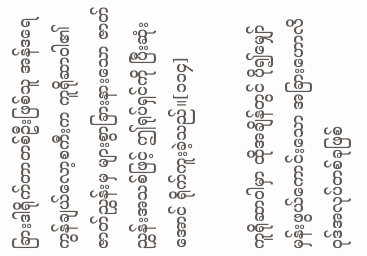ခြားဒါရိုက်တာတစ်ဦးဖြစ်သူ အန်ဒရေ ကွန်ချယ်လော့စကီးက ကူရိုဆာဝါ၏ဇာတ်ညွှန်းမှ များစွာခြားနားသော ဇာတ်ညွှန်းအသစ်ဖြင့် ဤရုပ်ရှင်ကို ပြီးဆုံးအောင် ရိုက်ကူးခဲ့သည်။[၁၁၄]

ကူရိုဆာဝါမှာ ထိုအချိန်တွင် ပို၍မျှော်မှန်းဖွယ်ကောင်းသော အခြားဟောလိဝုဒ်အလုပ်တစ်ခုဖြစ်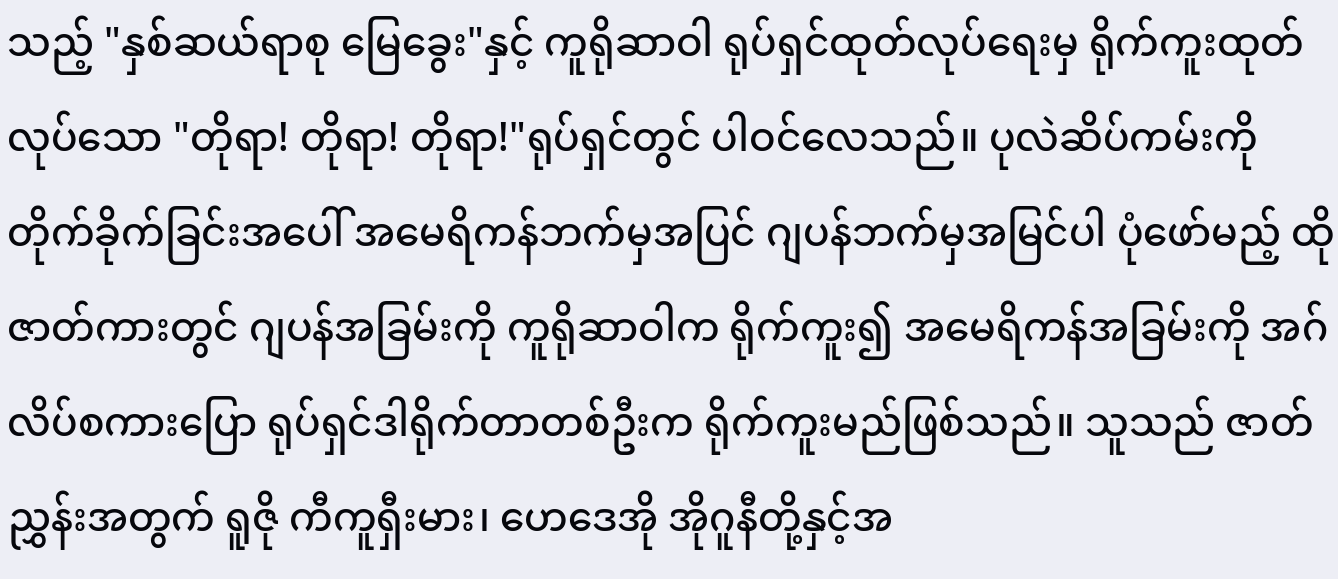သည့် "နှစ်ဆယ်ရာစု မြေခွေး"နှင့် ကူရိုဆာဝါ ရုပ်ရှင်ထုတ်လုပ်ရေးမှ ရိုက်ကူးထုတ်လုပ်သော "တိုရာ! တိုရာ! တိုရာ!"ရုပ်ရှင်တွင် ပါဝင်လေသည်။ ပုလဲဆိပ်ကမ်းကို တိုက်ခိုက်ခြင်းအပေါ် အမေရိကန်ဘက်မှအပြင် ဂျပန်ဘက်မှအမြင်ပါ ပုံဖော်မည့် ထိုဇာတ်ကားတွင် ဂျပန်အခြမ်းကို ကူရိုဆာဝါက ရိုက်ကူး၍ အမေရိကန်အခြမ်းကို အဂ်လိပ်စကားပြော ရုပ်ရှင်ဒါရိုက်တာတစ်ဦးက ရိုက်ကူးမည်ဖြစ်သည်။ သူသည် ဇာတ်ညွှန်းအတွက် ရူဇို ကီကူရှီးမား၊ ဟေဒေအို အိုဂူနီတို့နှင့်အ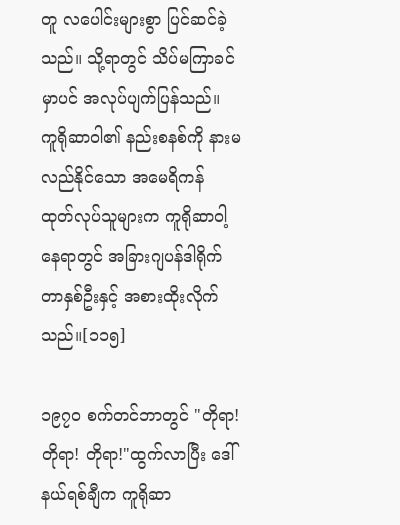တူ လပေါင်းများစွာ ပြင်ဆင်ခဲ့သည်။ သို့ရာတွင် သိပ်မကြာခင်မှာပင် အလုပ်ပျက်ပြန်သည်။ ကူရိုဆာဝါ၏ နည်းစနစ်ကို နားမလည်နိုင်သော အမေရိကန် ထုတ်လုပ်သူများက ကူရိုဆာဝါ့နေရာတွင် အခြားဂျပန်ဒါရိုက်တာနှစ်ဦးနှင့် အစားထိုးလိုက်သည်။[၁၁၅]

၁၉၇၀ စက်တင်ဘာတွင် "တိုရာ! တိုရာ! တိုရာ!"ထွက်လာပြီး ဒေါ်နယ်ရစ်ချီက ကူရိုဆာ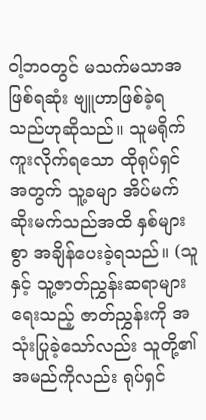ဝါ့ဘဝတွင် မသက်မသာအဖြစ်ရဆုံး ဗျူဟာဖြစ်ခဲ့ရသည်ဟုဆိုသည်။ သူမရိုက်ကူးလိုက်ရသော ထိုရုပ်ရှင်အတွက် သူ့ခမျာ အိပ်မက်ဆိုးမက်သည်အထိ နှစ်များစွာ အချိန်ပေးခဲ့ရသည်။ (သူနှင့် သူ့ဇာတ်ညွှန်းဆရာများရေးသည့် ဇာတ်ညွှန်းကို အသုံးပြုခဲ့သော်လည်း သူတို့၏အမည်ကိုလည်း ရုပ်ရှင်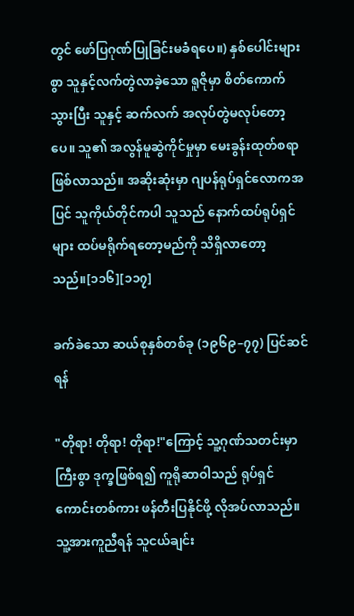တွင် ဖော်ပြဂုဏ်ပြုခြင်းမခံရပေ။) နှစ်ပေါင်းများစွာ သူနှင့်လက်တွဲလာခဲ့သော ရူဇိုမှာ စိတ်ကောက်သွားပြီး သူနှင့် ဆက်လက် အလုပ်တွဲမလုပ်တော့ပေ။ သူ၏ အလွန်မူဆွဲကိုင်မှုမှာ မေးခွန်းထုတ်စရာဖြစ်လာသည်။ အဆိုးဆုံးမှာ ဂျပန်ရုပ်ရှင်လောကအပြင် သူကိုယ်တိုင်ကပါ သူသည် နောက်ထပ်ရုပ်ရှင်များ ထပ်မရိုက်ရတော့မည်ကို သိရှိလာတော့သည်။[၁၁၆][၁၁၇]

ခက်ခဲသော ဆယ်စုနှစ်တစ်ခု (၁၉၆၉–၇၇) ပြင်ဆင်ရန်

"တိုရာ! တိုရာ! တိုရာ!"ကြောင့် သူ့ဂုဏ်သတင်းမှာ ကြီးစွာ ဒုက္ခဖြစ်ရ၍ ကူရိုဆာဝါသည် ရုပ်ရှင်ကောင်းတစ်ကား ဖန်တီးပြနိုင်ဖို့ လိုအပ်လာသည်။ သူ့အားကူညီရန် သူငယ်ချင်း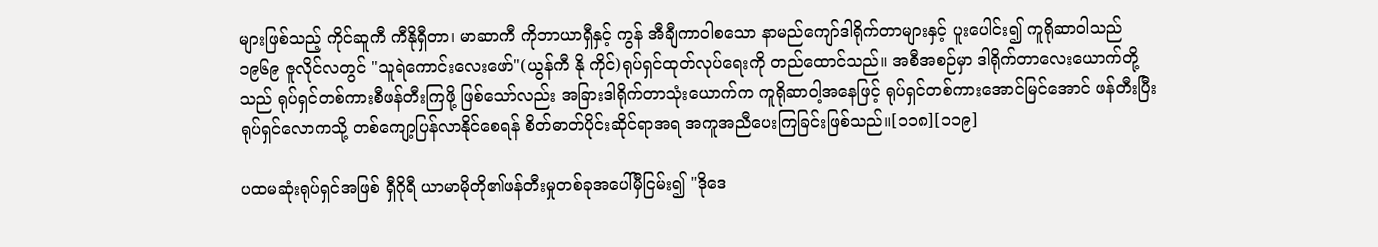များဖြစ်သည့် ကိုင်ဆူကီ ကီနိုရှီတာ၊ မာဆာကီ ကိုဘာယာရှီနှင့် ကွန် အီချီကာဝါစသော နာမည်ကျော်ဒါရိုက်တာများနှင့် ပူးပေါင်း၍ ကူရိုဆာဝါသည် ၁၉၆၉ ဇူလိုင်လတွင် "သူရဲကောင်းလေးဖော်"(ယွန်ကီ နို ကိုင်)ရုပ်ရှင်ထုတ်လုပ်ရေးကို တည်ထောင်သည်။ အစီအစဉ်မှာ ဒါရိုက်တာလေးယောက်တို့သည် ရုပ်ရှင်တစ်ကားစီဖန်တီးကြဖို့ ဖြစ်သော်လည်း အခြားဒါရိုက်တာသုံးယောက်က ကူရိုဆာဝါ့အနေဖြင့် ရုပ်ရှင်တစ်ကားအောင်မြင်အောင် ဖန်တီးပြီး ရုပ်ရှင်လောကသို့ တစ်ကျော့ပြန်လာနိုင်စေရန် စိတ်ဓာတ်ပိုင်းဆိုင်ရာအရ အကူအညီပေးကြခြင်းဖြစ်သည်။[၁၁၈][၁၁၉]

ပထမဆုံးရုပ်ရှင်အဖြစ် ရှီဂိုရီ ယာမာမိုတို၏ဖန်တီးမှုတစ်ခုအပေါ်မှီငြမ်း၍ "ဒိုဒေ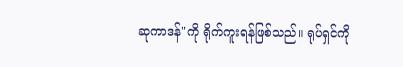ဆုကာဒန်"ကို ရိုက်ကူးရန်ဖြစ်သည်။ ရုပ်ရှင်ကို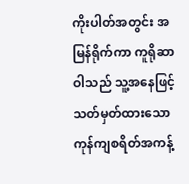ကိုးပါတ်အတွင်း အမြန်ရိုက်ကာ ကူရိုဆာဝါသည် သူ့အနေဖြင့် သတ်မှတ်ထားသော ကုန်ကျစရိတ်အကန့်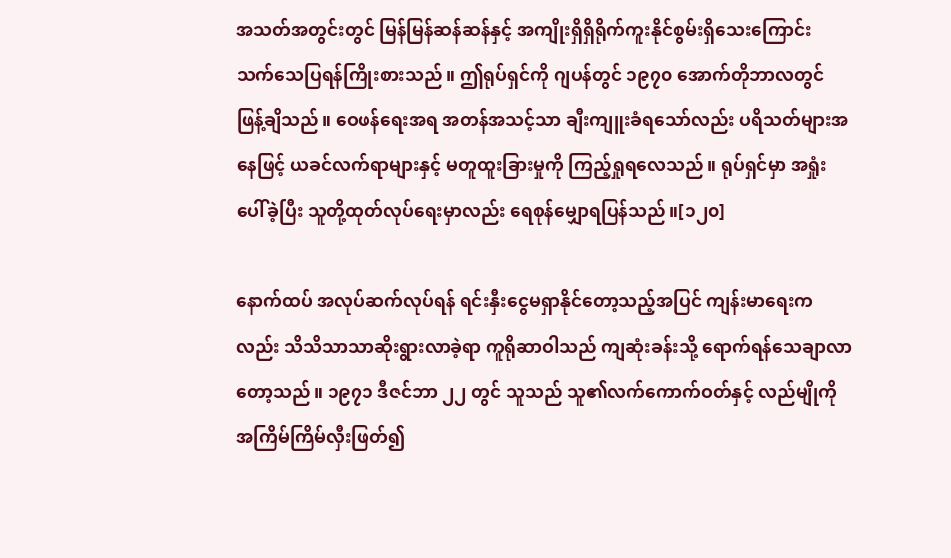အသတ်အတွင်းတွင် မြန်မြန်ဆန်ဆန်နှင့် အကျိုးရှိရှိရိုက်ကူးနိုင်စွမ်းရှိသေးကြောင်း သက်သေပြရန်ကြိုးစားသည်။ ဤရုပ်ရှင်ကို ဂျပန်တွင် ၁၉၇၀ အောက်တိုဘာလတွင် ဖြန့်ချိသည်။ ဝေဖန်ရေးအရ အတန်အသင့်သာ ချီးကျူးခံရသော်လည်း ပရိသတ်များအနေဖြင့် ယခင်လက်ရာများနှင့် မတူထူးခြားမှုကို ကြည့်ရှုရလေသည်။ ရုပ်ရှင်မှာ အရှုံးပေါ်ခဲ့ပြီး သူတို့ထုတ်လုပ်ရေးမှာလည်း ရေစုန်မျှောရပြန်သည်။[၁၂၀]

နောက်ထပ် အလုပ်ဆက်လုပ်ရန် ရင်းနှီးငွေမရှာနိုင်တော့သည့်အပြင် ကျန်းမာရေးကလည်း သိသိသာသာဆိုးရွားလာခဲ့ရာ ကူရိုဆာဝါသည် ကျဆုံးခန်းသို့ ရောက်ရန်သေချာလာတော့သည်။ ၁၉၇၁ ဒီဇင်ဘာ ၂၂ တွင် သူသည် သူ၏လက်ကောက်ဝတ်နှင့် လည်မျိုကို အကြိမ်ကြိမ်လှီးဖြတ်၍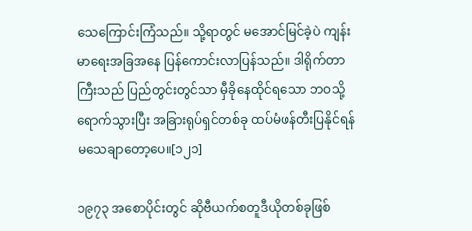သေကြောင်းကြံသည်။ သို့ရာတွင် မအောင်မြင်ခဲ့ပဲ ကျန်းမာရေးအခြအနေ ပြန်ကောင်းလာပြန်သည်။ ဒါရိုက်တာကြီးသည် ပြည်တွင်းတွင်သာ မှီခိုနေထိုင်ရသော ဘဝသို့ရောက်သွားပြီး အခြားရုပ်ရှင်တစ်ခု ထပ်မံဖန်တီးပြနိုင်ရန် မသေချာတော့ပေ။[၁၂၁]

၁၉၇၃ အစောပိုင်းတွင် ဆိုဗီယက်စတူဒီယိုတစ်ခုဖြစ်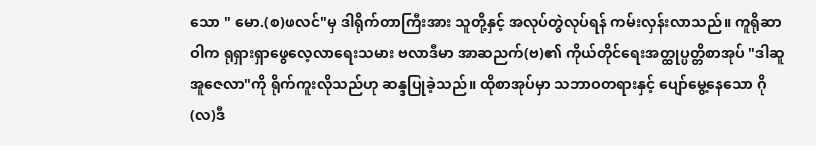သော " မော.(စ)ဖလင်"မှ ဒါရိုက်တာကြီးအား သူတို့နှင့် အလုပ်တွဲလုပ်ရန် ကမ်းလှန်းလာသည်။ ကူရိုဆာဝါက ရုရှားရှာဖွေလေ့လာရေးသမား ဗလာဒီမာ အာဆညက်(ဗ)၏ ကိုယ်တိုင်ရေးအတ္ထုပ္ပတ္တိစာအုပ် "ဒါဆူ အူဇေလာ"ကို ရိုက်ကူးလိုသည်ဟု ဆန္ဒပြုခဲ့သည်။ ထိုစာအုပ်မှာ သဘာဝတရားနှင့် ပျော်မွေ့နေသော ဂို(လ)ဒီ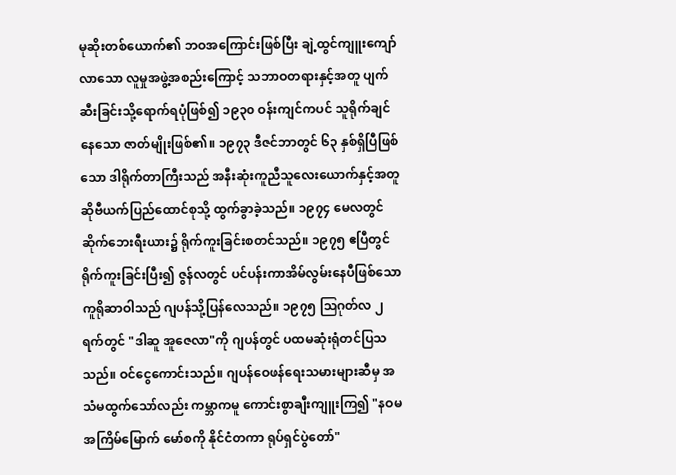မုဆိုးတစ်ယောက်၏ ဘဝအကြောင်းဖြစ်ပြီး ချဲ့ထွင်ကျူးကျော်လာသော လူမှုအဖွဲ့အစည်းကြောင့် သဘာဝတရားနှင့်အတူ ပျက်ဆီးခြင်းသို့ရောက်ရပုံဖြစ်၍ ၁၉၃၀ ဝန်းကျင်ကပင် သူရိုက်ချင်နေသော ဇာတ်မျိုးဖြစ်၏။ ၁၉၇၃ ဒီဇင်ဘာတွင် ၆၃ နှစ်ရှိပြီဖြစ်သော ဒါရိုက်တာကြီးသည် အနီးဆုံးကူညီသူလေးယောက်နှင့်အတူ ဆိုဗီယက်ပြည်ထောင်စုသို့ ထွက်ခွာခဲ့သည်။ ၁၉၇၄ မေလတွင် ဆိုက်ဘေးရီးယား၌ ရိုက်ကူးခြင်းစတင်သည်။ ၁၉၇၅ ဧပြီတွင် ရိုက်ကူးခြင်းပြီး၍ ဇွန်လတွင် ပင်ပန်းကာအိမ်လွမ်းနေပီဖြစ်သော ကူရိုဆာဝါသည် ဂျပန်သို့ပြန်လေသည်။ ၁၉၇၅ ဩဂုတ်လ ၂ရက်တွင် "ဒါဆူ အူဇေလာ"ကို ဂျပန်တွင် ပထမဆုံးရုံတင်ပြသသည်။ ဝင်ငွေကောင်းသည်။ ဂျပန်ဝေဖန်ရေးသမားများဆီမှ အသံမထွက်သော်လည်း ကမ္ဘာကမူ ကောင်းစွာချီးကျူးကြ၍ "နဝမအကြိမ်မြောက် မော်စကို နိုင်ငံတကာ ရုပ်ရှင်ပွဲတော်"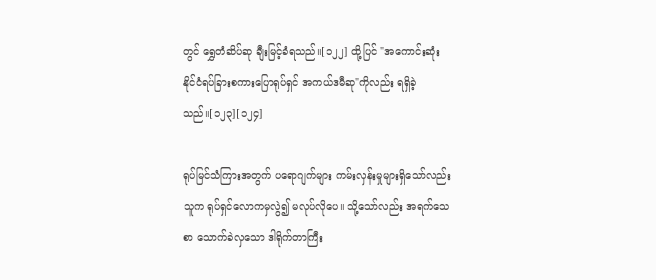တွင် ရွှေတံဆိပ်ဆု ချီးမြင့်ခံရသည်။[၁၂၂] ထို့ပြင် "အကောင်းဆုံး နိုင်ငံရပ်ခြားစကားပြောရုပ်ရှင် အကယ်ဒမီဆု"ကိုလည်း ရရှိခဲ့သည်။[၁၂၃][၁၂၄]

ရုပ်မြင်သံကြားအတွက် ပရောဂျက်များ ကမ်းလှန်းမှုများရှိသော်လည်း သူက ရုပ်ရှင်လောကမှလွဲ၍ မလုပ်လိုပေ။ သို့သော်လည်း အရက်သေစာ သောက်ခဲလှသော ဒါရိုက်တာကြီး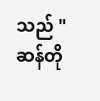သည် "ဆန်တို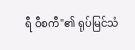ရီ ဝီစကီ"၏ ရုပ်မြင်သံ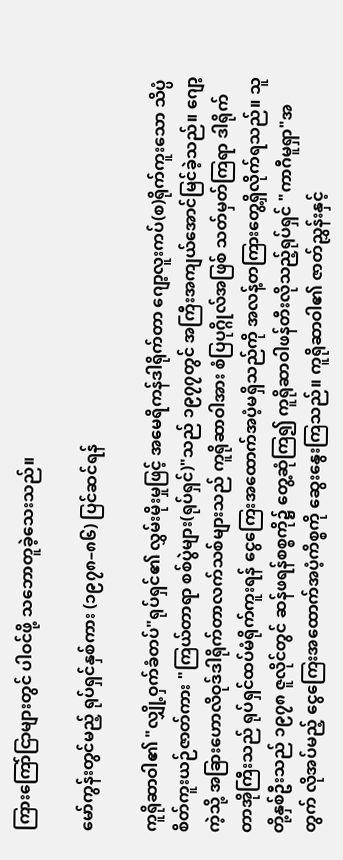ကြားကြော်ငြာများတွင် ပါဝင်ဖို့ သဘောတူခဲ့သေးသည်။

မော်ကွန်းတွင်မည့် ရုပ်ရှင်နှစ်ကား (၁၉၇၈–၈၆) ပြင်ဆင်ရန်

ကူရိုဆာဝါ၏ "လျှို့ဝှက်ခံတပ်"ရုပ်ရှင်၏ လွှမ်းမိုးမှုဖြင့် အမေရိကန်ဒါရိုက်တာ ဂျော့လူးကပ်(စ)ရိုက်ကူးသော သိပ္ပံစိတ်ကူးယဉ်ဇာတ်ကား "ကြယ်တာရာ စစ်ပွဲများ(ရုပ်ရှင်)"သည် ၁၉၇၇တွင် အကြီးအကျယ်အောင်မြင်ခဲ့သည်။ ဂျော့ကဲ့သို့ အခြားဟောလိဝုဒ်ဒါရိုက်တာလက်သစ်များသည် ကူရိုဆာဝါအား စံပြပုဂ္ဂိုလ်အဖြစ် သတ်မှတ်ကြရာ ဒါရိုက်တာအိုကြီးသည် ရုပ်ရှင်ထပ်မံရိုက်ကူးရန် ငွေကြေးအထောက်အပံ့မရှိသည်ကို အလန့်တကြားတွေ့ရှိလိုက်ရသည်။ သူတို့နှစ်ဦးသည် ၁၉၇၈ ဇူလိုင်တွင် ဆန်ဖရန်စစ္စကို၌ တွေ့ဆုံကြ၍ ကူရိုဆာဝါဖန်တီးလိုသည့်ရုပ်ရှင် "ကာဂီမူရှာ"အတွက် လိုအပ်မည့် ငွေကြေးအထောက်အပံ့ကိစ္စကို ဆွေးနွေးကြသည်။ ကူရိုဆာဝါ၏ ဇာတ်ညွှန်းနှင့်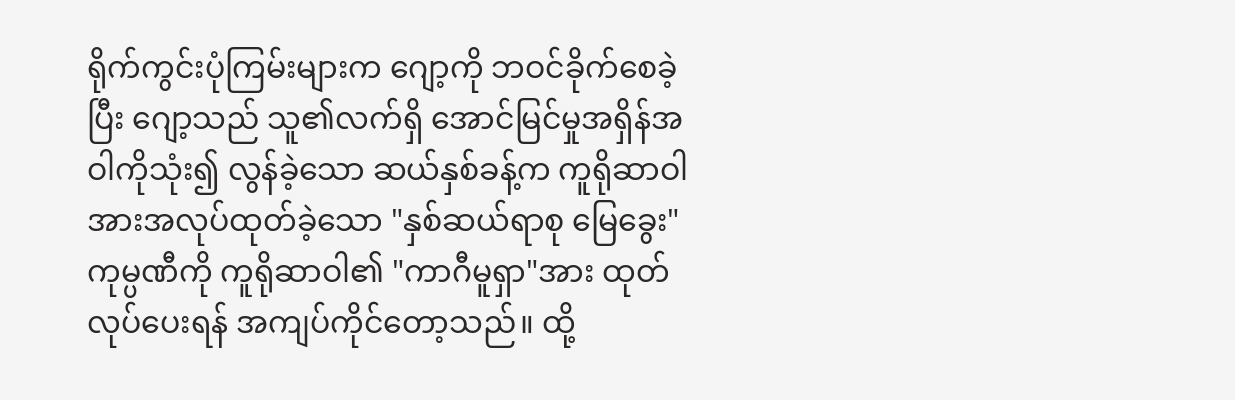ရိုက်ကွင်းပုံကြမ်းများက ဂျော့ကို ဘဝင်ခိုက်စေခဲ့ပြီး ဂျော့သည် သူ၏လက်ရှိ အောင်မြင်မှုအရှိန်အဝါကိုသုံး၍ လွန်ခဲ့သော ဆယ်နှစ်ခန့်က ကူရိုဆာဝါအားအလုပ်ထုတ်ခဲ့သော "နှစ်ဆယ်ရာစု မြေခွေး"ကုမ္ပဏီကို ကူရိုဆာဝါ၏ "ကာဂီမူရှာ"အား ထုတ်လုပ်ပေးရန် အကျပ်ကိုင်တော့သည်။ ထို့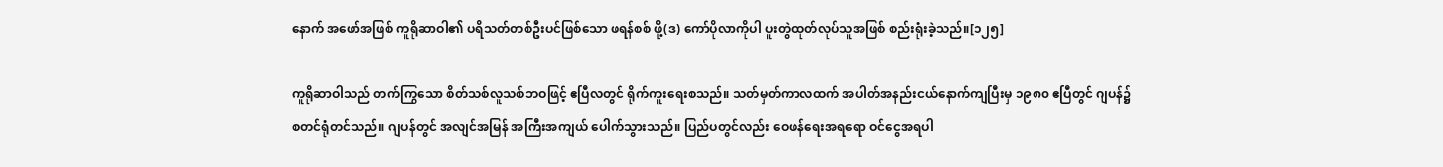နောက် အဖော်အဖြစ် ကူရိုဆာဝါ၏ ပရိသတ်တစ်ဦးပင်ဖြစ်သော ဖရန်စစ် ဖို့(ဒ) ကော်ပိုလာကိုပါ ပူးတွဲထုတ်လုပ်သူအဖြစ် စည်းရုံးခဲ့သည်။[၁၂၅]

ကူရိုဆာဝါသည် တက်ကြွသော စိတ်သစ်လူသစ်ဘဝဖြင့် ဧပြီလတွင် ရိုက်ကူးရေးစသည်။ သတ်မှတ်ကာလထက် အပါတ်အနည်းငယ်နောက်ကျပြီးမှ ၁၉၈၀ ဧပြီတွင် ဂျပန်၌ စတင်ရုံတင်သည်။ ဂျပန်တွင် အလျင်အမြန် အကြီးအကျယ် ပေါက်သွားသည်။ ပြည်ပတွင်လည်း ဝေဖန်ရေးအရရော ဝင်ငွေအရပါ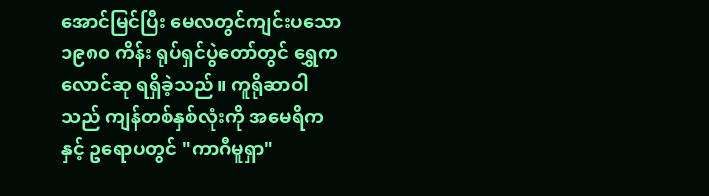အောင်မြင်ပြီး မေလတွင်ကျင်းပသော ၁၉၈၀ ကိန်း ရုပ်ရှင်ပွဲတော်တွင် ရွှေကလောင်ဆု ရရှိခဲ့သည်။ ကူရိုဆာဝါသည် ကျန်တစ်နှစ်လုံးကို အမေရိကနှင့် ဥရောပတွင် "ကာဂီမူရှာ"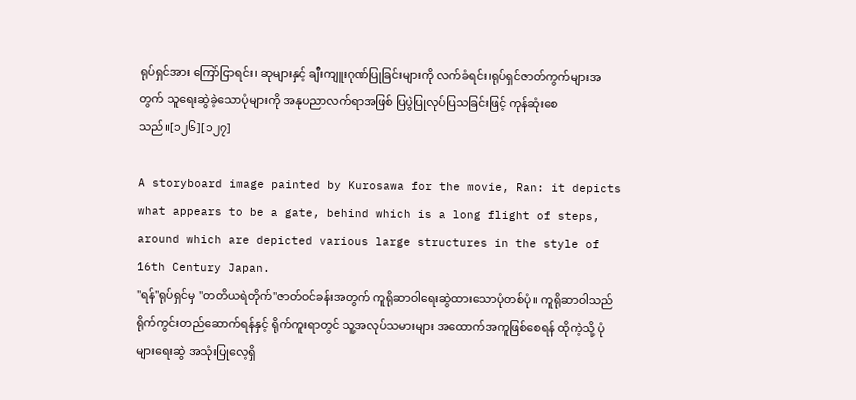ရုပ်ရှင်အား ကြော်ငြာရင်း၊ ဆုများနှင့် ချီးကျူးဂုဏ်ပြုခြင်းများကို လက်ခံရင်း၊ရုပ်ရှင်ဇာတ်ကွက်များအတွက် သူရေးဆွဲခဲ့သောပုံများကို အနုပညာလက်ရာအဖြစ် ပြပွဲပြုလုပ်ပြသခြင်းဖြင့် ကုန်ဆုံးစေသည်။[၁၂၆][၁၂၇]

A storyboard image painted by Kurosawa for the movie, Ran: it depicts what appears to be a gate, behind which is a long flight of steps, around which are depicted various large structures in the style of 16th Century Japan.
"ရန်"ရုပ်ရှင်မှ "တတိယရဲတိုက်"ဇာတ်ဝင်ခန်းအတွက် ကူရိုဆာဝါရေးဆွဲထားသောပုံတစ်ပုံ။ ကူရိုဆာဝါသည် ရိုက်ကွင်းတည်ဆောက်ရန်နှင့် ရိုက်ကူးရာတွင် သူ့အလုပ်သမားများ အထောက်အကူဖြစ်စေရန် ထိုကဲ့သို့ ပုံများရေးဆွဲ အသုံးပြုလေ့ရှိ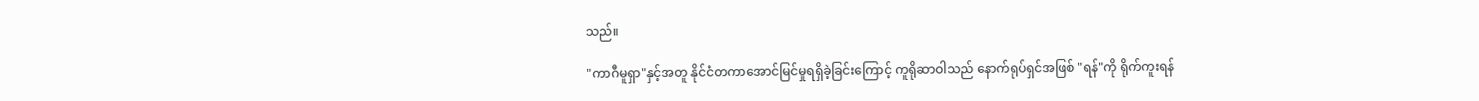သည်။

"ကာဂီမူရှာ"နှင့်အတူ နိုင်ငံတကာအောင်မြင်မှုရရှိခဲ့ခြင်းကြောင့် ကူရိုဆာဝါသည် နောက်ရုပ်ရှင်အဖြစ် "ရန်"ကို ရိုက်ကူးရန်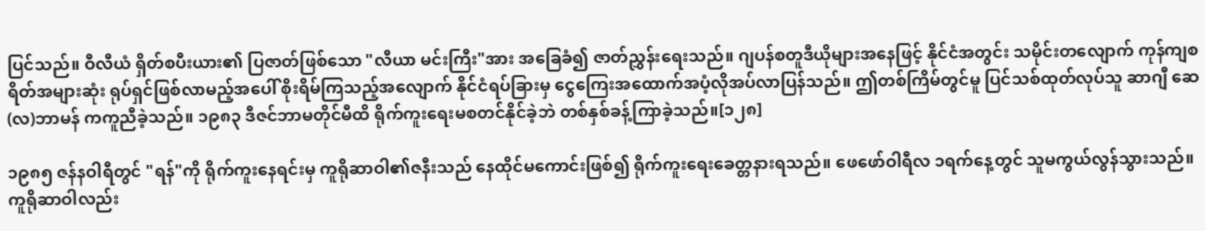ပြင်သည်။ ဝီလီယံ ရှိတ်စပီးယား၏ ပြဇာတ်ဖြစ်သော "လီယာ မင်းကြီး"အား အခြေခံ၍ ဇာတ်ညွှန်းရေးသည်။ ဂျပန်စတူဒီယိုများအနေဖြင့် နိုင်ငံအတွင်း သမိုင်းတလျောက် ကုန်ကျစရိတ်အများဆုံး ရုပ်ရှင်ဖြစ်လာမည့်အပေါ် စိုးရိမ်ကြသည့်အလျောက် နိုင်ငံရပ်ခြားမှ ငွေကြေးအထောက်အပံ့လိုအပ်လာပြန်သည်။ ဤတစ်ကြိမ်တွင်မူ ပြင်သစ်ထုတ်လုပ်သူ ဆာဂျီ ဆေ(လ)ဘာမန် ကကူညီခဲ့သည်။ ၁၉၈၃ ဒီဇင်ဘာမတိုင်မီထိ ရိုက်ကူးရေးမစတင်နိုင်ခဲ့ဘဲ တစ်နှစ်ခန့်ကြာခဲ့သည်။[၁၂၈]

၁၉၈၅ ဇန်နဝါရီတွင် "ရန်"ကို ရိုက်ကူးနေရင်းမှ ကူရိုဆာဝါ၏ဇနီးသည် နေထိုင်မကောင်းဖြစ်၍ ရိုက်ကူးရေးခေတ္တနားရသည်။ ဖေဖော်ဝါရီလ ၁ရက်နေ့တွင် သူမကွယ်လွန်သွားသည်။ ကူရိုဆာဝါလည်း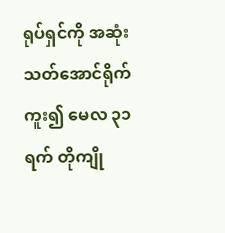ရုပ်ရှင်ကို အဆုံးသတ်အောင်ရိုက်ကူး၍ မေလ ၃၁ရက် တိုကျို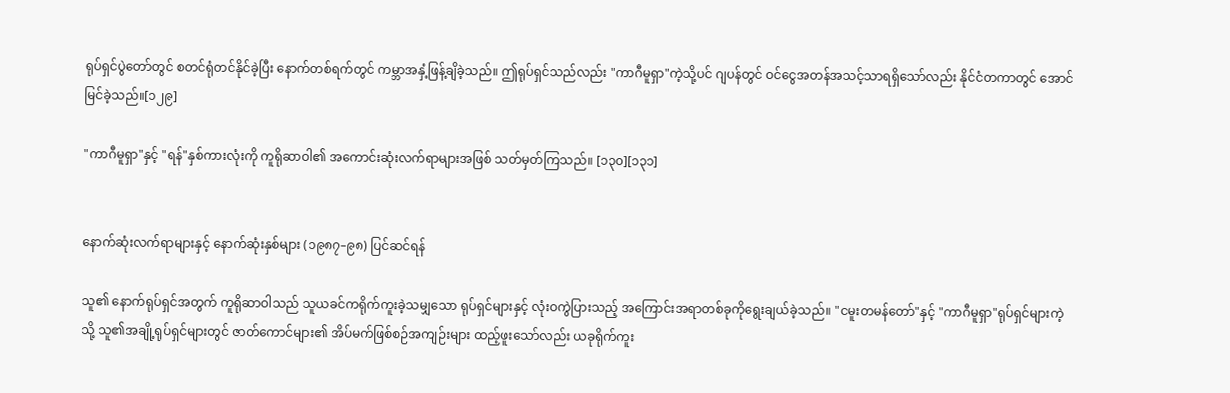ရုပ်ရှင်ပွဲတော်တွင် စတင်ရုံတင်နိုင်ခဲ့ပြီး နောက်တစ်ရက်တွင် ကမ္ဘာအနှံ့ဖြန့်ချိခဲ့သည်။ ဤရုပ်ရှင်သည်လည်း "ကာဂီမူရှာ"ကဲ့သို့ပင် ဂျပန်တွင် ဝင်ငွေအတန်အသင့်သာရရှိသော်လည်း နိုင်ငံတကာတွင် အောင်မြင်ခဲ့သည်။[၁၂၉]

"ကာဂီမူရှာ"နှင့် "ရန်"နှစ်ကားလုံးကို ကူရိုဆာဝါ၏ အကောင်းဆုံးလက်ရာများအဖြစ် သတ်မှတ်ကြသည်။ [၁၃၀][၁၃၁]


နောက်ဆုံးလက်ရာများနှင့် နောက်ဆုံးနှစ်များ (၁၉၈၇–၉၈) ပြင်ဆင်ရန်

သူ၏ နောက်ရုပ်ရှင်အတွက် ကူရိုဆာဝါသည် သူယခင်ကရိုက်ကူးခဲ့သမျှသော ရုပ်ရှင်များနှင့် လုံးဝကွဲပြားသည့် အကြောင်းအရာတစ်ခုကိုရွေးချယ်ခဲ့သည်။ "ငမူးတမန်တော်"နှင့် "ကာဂီမူရှာ"ရုပ်ရှင်များကဲ့သို့ သူ၏အချို့ရုပ်ရှင်များတွင် ဇာတ်ကောင်များ၏ အိပ်မက်ဖြစ်စဉ်အကျဉ်းများ ထည့်ဖူးသော်လည်း ယခုရိုက်ကူး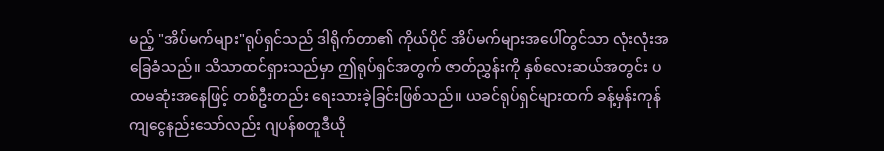မည့် "အိပ်မက်များ"ရုပ်ရှင်သည် ဒါရိုက်တာ၏ ကိုယ်ပိုင် အိပ်မက်များအပေါ်တွင်သာ လုံးလုံးအခြေခံသည်။ သိသာထင်ရှားသည်မှာ ဤရုပ်ရှင်အတွက် ဇာတ်ညွှန်းကို နှစ်လေးဆယ်အတွင်း ပထမဆုံးအနေဖြင့် တစ်ဦးတည်း ရေးသားခဲ့ခြင်းဖြစ်သည်။ ယခင်ရုပ်ရှင်များထက် ခန့်မှန်းကုန်ကျငွေနည်းသော်လည်း ဂျပန်စတူဒီယို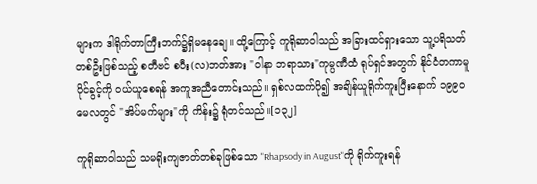များက ဒါရိုက်တာကြီးဘက်၌ရှိမနေချေ။ ထို့ကြောင့် ကူရိုဆာဝါသည် အခြားထင်ရှားသော သူ့ပရိသတ်တစ်ဦးဖြစ်သည့် စတီဗင် စပီး(လ)ဘတ်အား "ဝါနာ ဘရာသား"ကုမ္ပဏီထံ ရုပ်ရှင်အတွက် နိုင်ငံတကာမူပိုင်ခွင့်ကို ဝယ်ယူစေရန် အကူအညီတောင်းသည်။ ရှစ်လထက်ပို၍ အချိန်ယူရိုက်ကူးပြီးနောက် ၁၉၉၀ မေလတွင် "အိပ်မက်များ"ကို ကိန်း၌ ရုံတင်သည်။[၁၃၂]

ကူရိုဆာဝါသည် သမရိုးကျဇာတ်တစ်ခုဖြစ်သော "Rhapsody in August"ကို ရိုက်ကူးရန်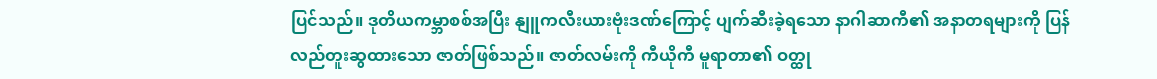ပြင်သည်။ ဒုတိယကမ္ဘာစစ်အပြီး နျူကလီးယားဗုံးဒဏ်ကြောင့် ပျက်ဆီးခဲ့ရသော နာဂါဆာကီ၏ အနာတရများကို ပြန်လည်တူးဆွထားသော ဇာတ်ဖြစ်သည်။ ဇာတ်လမ်းကို ကီယိုကီ မူရာတာ၏ ဝတ္ထု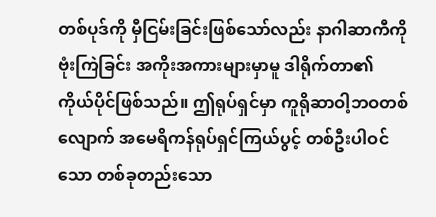တစ်ပုဒ်ကို မှီငြမ်းခြင်းဖြစ်သော်လည်း နာဂါဆာကီကိုဗုံးကြဲခြင်း အကိုးအကားများမှာမူ ဒါရိုက်တာ၏ ကိုယ်ပိုင်ဖြစ်သည်။ ဤရုပ်ရှင်မှာ ကူရိုဆာဝါ့ဘဝတစ်လျောက် အမေရိကန်ရုပ်ရှင်ကြယ်ပွင့် တစ်ဦးပါဝင်သော တစ်ခုတည်းသော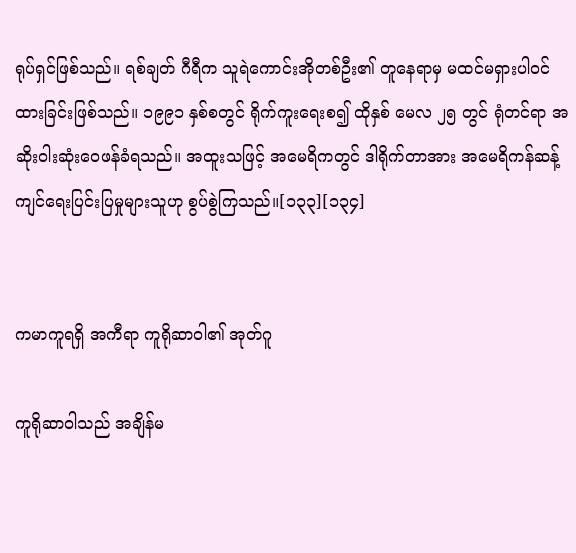ရုပ်ရှင်ဖြစ်သည်။ ရစ်ချတ် ဂီရီက သူရဲကောင်းအိုတစ်ဦး၏ တူနေရာမှ မထင်မရှားပါဝင်ထားခြင်းဖြစ်သည်။ ၁၉၉၁ နှစ်စတွင် ရိုက်ကူးရေးစ၍ ထိုနှစ် မေလ ၂၅ တွင် ရုံတင်ရာ အဆိုးဝါးဆုံးဝေဖန်ခံရသည်။ အထူးသဖြင့် အမေရိကတွင် ဒါရိုက်တာအား အမေရိကန်ဆန့်ကျင်ရေးပြင်းပြမှုများသူဟု စွပ်စွဲကြသည်။[၁၃၃][၁၃၄]


ကမာကူရရှိ အကီရာ ကူရိုဆာဝါ၏ အုတ်ဂူ

ကူရိုဆာဝါသည် အချိန်မ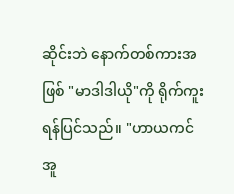ဆိုင်းဘဲ နောက်တစ်ကားအဖြစ် "မာဒါဒါယို"ကို ရိုက်ကူးရန်ပြင်သည်။ "ဟာယကင် အူ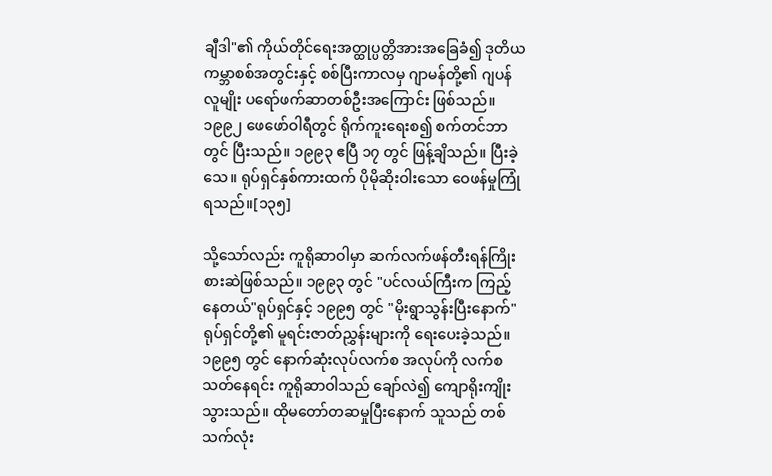ချီဒါ"၏ ကိုယ်တိုင်ရေးအတ္ထုပ္ပတ္တိအားအခြေခံ၍ ဒုတိယကမ္ဘာစစ်အတွင်းနှင့် စစ်ပြီးကာလမှ ဂျာမန်တို့၏ ဂျပန်လူမျိုး ပရော်ဖက်ဆာတစ်ဦးအကြောင်း ဖြစ်သည်။ ၁၉၉၂ ဖေဖော်ဝါရီတွင် ရိုက်ကူးရေးစ၍ စက်တင်ဘာတွင် ပြီးသည်။ ၁၉၉၃ ဧပြီ ၁၇ တွင် ဖြန့်ချိသည်။ ပြီးခဲ့သေ။ ရုပ်ရှင်နှစ်ကားထက် ပိုမိုဆိုးဝါးသော ဝေဖန်မှုကြုံရသည်။[၁၃၅]

သို့သော်လည်း ကူရိုဆာဝါမှာ ဆက်လက်ဖန်တီးရန်ကြိုးစားဆဲဖြစ်သည်။ ၁၉၉၃ တွင် "ပင်လယ်ကြီးက ကြည့်နေတယ်"ရုပ်ရှင်နှင့် ၁၉၉၅ တွင် "မိုးရွာသွန်းပြီးနောက်"ရုပ်ရှင်တို့၏ မူရင်းဇာတ်ညွှန်းများကို ရေးပေးခဲ့သည်။ ၁၉၉၅ တွင် နောက်ဆုံးလုပ်လက်စ အလုပ်ကို လက်စသတ်နေရင်း ကူရိုဆာဝါသည် ချော်လဲ၍ ကျောရိုးကျိုးသွားသည်။ ထိုမတော်တဆမှုပြီးနောက် သူသည် တစ်သက်လုံး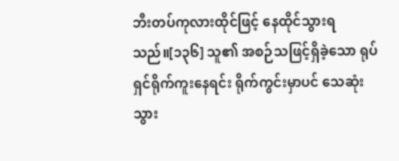ဘီးတပ်ကုလားထိုင်ဖြင့် နေထိုင်သွားရသည်။[၁၃၆] သူ၏ အစဉ်သဖြင့်ရှိခဲ့သော ရုပ်ရှင်ရိုက်ကူးနေရင်း ရိုက်ကွင်းမှာပင် သေဆုံးသွား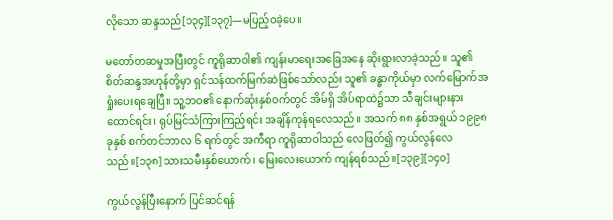လိုသော ဆန္ဒသည်[၁၃၄][၁၃၇]—မပြည့်ဝခဲ့ပေ။

မတော်တဆမှုအပြီးတွင် ကူရိုဆာဝါ၏ ကျန်းမာရေးအခြေအနေ ဆိုးရွားလာခဲ့သည်။ သူ၏ စိတ်ဆန္ဒအဟုန်တို့မှာ ရှင်သန်ထက်မြက်ဆဲဖြစ်သော်လည်း သူ၏ ခန္ဓာကိုယ်မှာ လက်မြောက်အရှုံးပေးရချေပြီ။ သူ့ဘဝ၏ နောက်ဆုံးနှစ်ဝက်တွင် အိမ်ရှိ အိပ်ရာထဲ၌သာ သီချင်းများနားထောင်ရင်း၊ ရုပ်မြင်သံကြားကြည့်ရင်း အချိန်ကုန်ရလေသည်။ အသက် ၈၈ နှစ်အရွယ် ၁၉၉၈ခုနှစ် စက်တင်ဘာလ ၆ ရက်တွင် အကီရာ ကူရိုဆာဝါသည် လေဖြတ်၍ ကွယ်လွန်လေသည်။[၁၃၈] သားသမီးနှစ်ယောက်၊ မြေးလေးယောက် ကျန်ရစ်သည်။[၁၃၉][၁၄၀]

ကွယ်လွန်ပြီးနောက် ပြင်ဆင်ရန်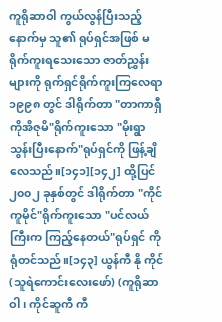ကူရိုဆာဝါ ကွယ်လွန်ပြီးသည့်နောက်မှ သူ၏ ရုပ်ရှင်အဖြစ် မရိုက်ကူးရသေးသော ဇာတ်ညွှန်းများကို ရုက်ရှင်ရိုက်ကူးကြလေရာ ၁၉၉၈ တွင် ဒါရိုက်တာ "တာကာရှီ ကိုအိဇုမိ"ရိုက်ကူးသော "မိုးရွာသွန်းပြီးနောက်"ရုပ်ရှင်ကို ဖြန့်ချိလေသည်။[၁၄၁][၁၄၂] ထို့ပြင် ၂၀၀၂ ခုနှစ်တွင် ဒါရိုက်တာ "ကိုင် ကူမိုင်"ရိုက်ကူးသော "ပင်လယ်ကြီးက ကြည့်နေတယ်"ရုပ်ရှင် ကို ရုံတင်သည်။[၁၄၃] ယွန်ကီ နို ကိုင် (သူရဲကောင်းလေးဖော်) (ကူရိုဆာဝါ၊ ကိုင်ဆူကီ ကီ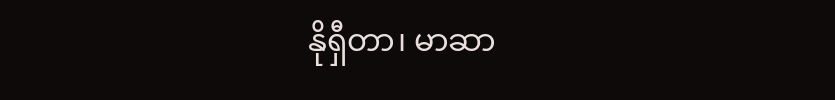နိုရှီတာ၊ မာဆာ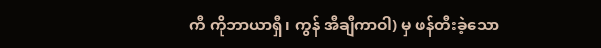ကီ ကိုဘာယာရှီ၊ ကွန် အီချီကာဝါ) မှ ဖန်တီးခဲ့သော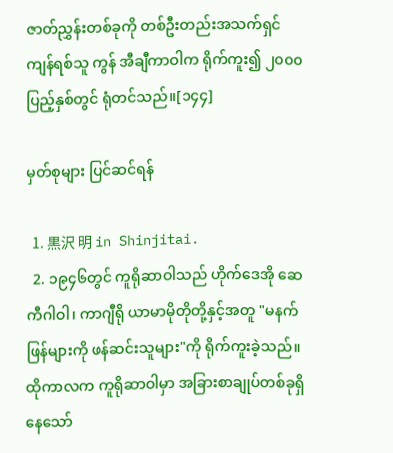ဇာတ်ညွှန်းတစ်ခုကို တစ်ဦးတည်းအသက်ရှင် ကျန်ရစ်သူ ကွန် အီချီကာဝါက ရိုက်ကူး၍ ၂၀၀၀ ပြည့်နှစ်တွင် ရုံတင်သည်။[၁၄၄]

မှတ်စုများ ပြင်ဆင်ရန်

  1. 黒沢 明 in Shinjitai.
  2. ၁၉၄၆တွင် ကူရိုဆာဝါသည် ဟိုက်ဒေအို ဆေကီဂါဝါ၊ ကာဂျီရို ယာမာမိုတိုတို့နှင့်အတူ "မနက်ဖြန်များကို ဖန်ဆင်းသူများ"ကို ရိုက်ကူးခဲ့သည်။ ထိုကာလက ကူရိုဆာဝါမှာ အခြားစာချုပ်တစ်ခုရှိနေသော်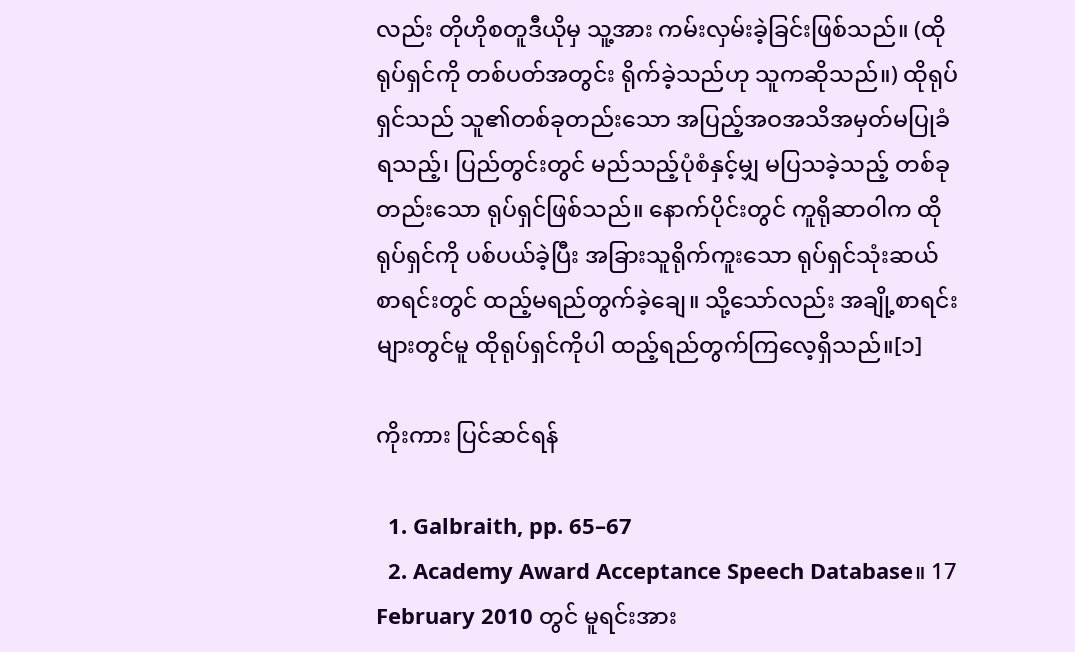လည်း တိုဟိုစတူဒီယိုမှ သူ့အား ကမ်းလှမ်းခဲ့ခြင်းဖြစ်သည်။ (ထိုရုပ်ရှင်ကို တစ်ပတ်အတွင်း ရိုက်ခဲ့သည်ဟု သူကဆိုသည်။) ထိုရုပ်ရှင်သည် သူ၏တစ်ခုတည်းသော အပြည့်အဝအသိအမှတ်မပြုခံရသည့်၊ ပြည်တွင်းတွင် မည်သည့်ပုံစံနှင့်မျှ မပြသခဲ့သည့် တစ်ခုတည်းသော ရုပ်ရှင်ဖြစ်သည်။ နောက်ပိုင်းတွင် ကူရိုဆာဝါက ထိုရုပ်ရှင်ကို ပစ်ပယ်ခဲ့ပြီး အခြားသူရိုက်ကူးသော ရုပ်ရှင်သုံးဆယ်စာရင်းတွင် ထည့်မရည်တွက်ခဲ့ချေ။ သို့သော်လည်း အချို့စာရင်းများတွင်မူ ထိုရုပ်ရှင်ကိုပါ ထည့်ရည်တွက်ကြလေ့ရှိသည်။[၁]

ကိုးကား ပြင်ဆင်ရန်

  1. Galbraith, pp. 65–67
  2. Academy Award Acceptance Speech Database။ 17 February 2010 တွင် မူရင်းအား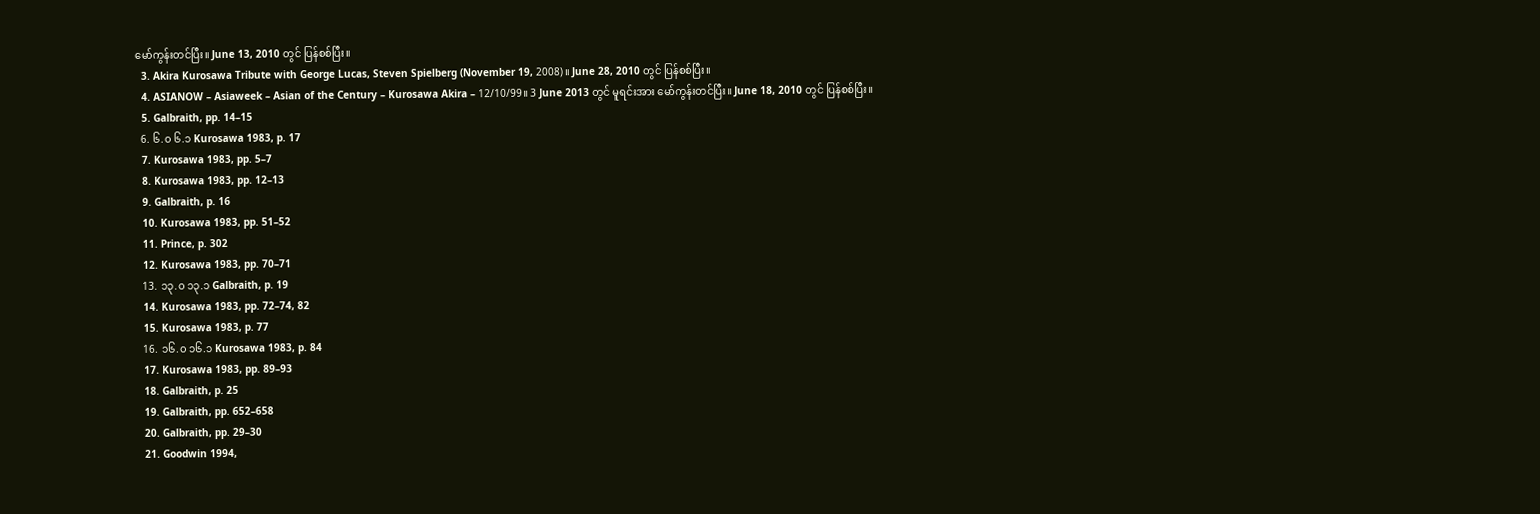မော်ကွန်းတင်ပြီး။ June 13, 2010 တွင် ပြန်စစ်ပြီး။
  3. Akira Kurosawa Tribute with George Lucas, Steven Spielberg (November 19, 2008)။ June 28, 2010 တွင် ပြန်စစ်ပြီး။
  4. ASIANOW – Asiaweek – Asian of the Century – Kurosawa Akira – 12/10/99။ 3 June 2013 တွင် မူရင်းအား မော်ကွန်းတင်ပြီး။ June 18, 2010 တွင် ပြန်စစ်ပြီး။
  5. Galbraith, pp. 14–15
  6. ၆.၀ ၆.၁ Kurosawa 1983, p. 17
  7. Kurosawa 1983, pp. 5–7
  8. Kurosawa 1983, pp. 12–13
  9. Galbraith, p. 16
  10. Kurosawa 1983, pp. 51–52
  11. Prince, p. 302
  12. Kurosawa 1983, pp. 70–71
  13. ၁၃.၀ ၁၃.၁ Galbraith, p. 19
  14. Kurosawa 1983, pp. 72–74, 82
  15. Kurosawa 1983, p. 77
  16. ၁၆.၀ ၁၆.၁ Kurosawa 1983, p. 84
  17. Kurosawa 1983, pp. 89–93
  18. Galbraith, p. 25
  19. Galbraith, pp. 652–658
  20. Galbraith, pp. 29–30
  21. Goodwin 1994,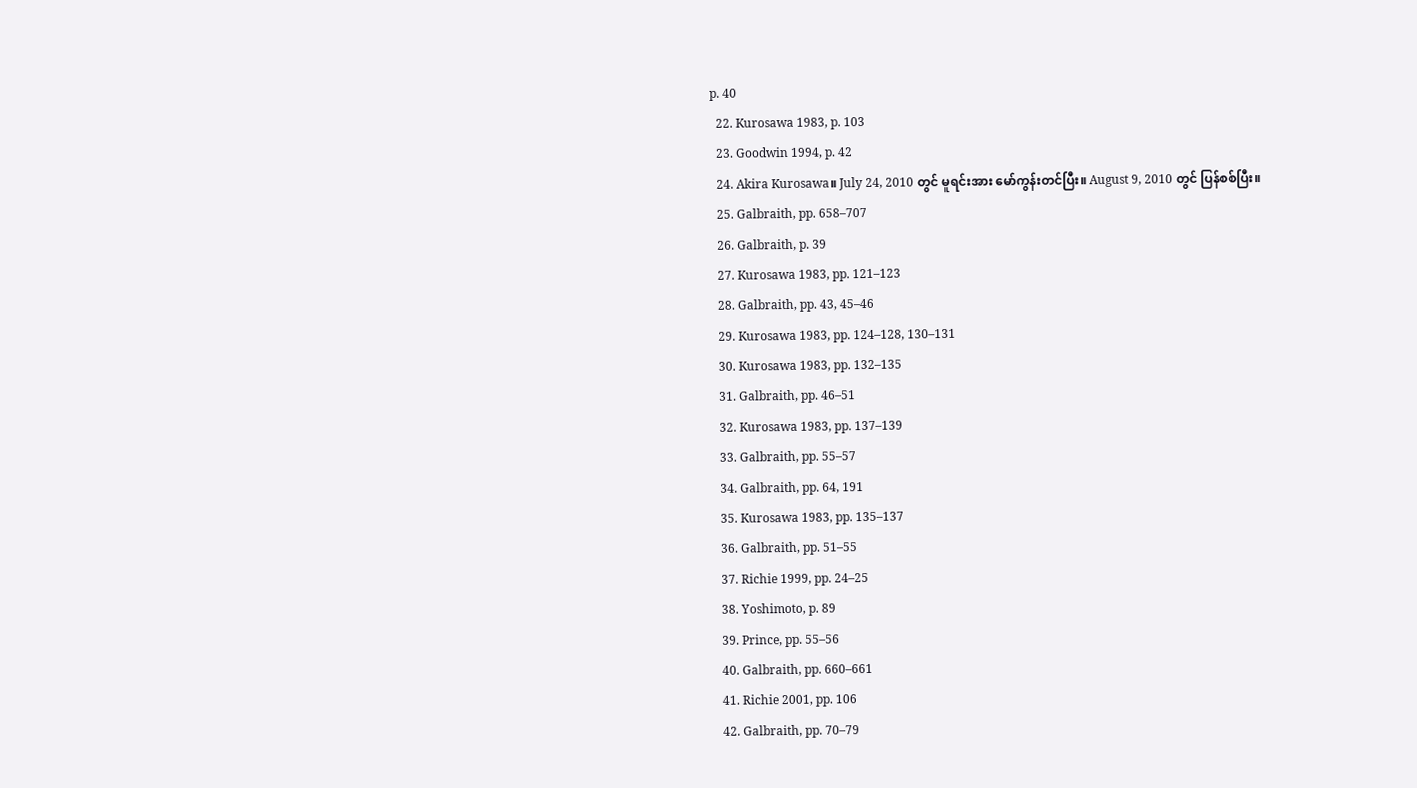p. 40
  22. Kurosawa 1983, p. 103
  23. Goodwin 1994, p. 42
  24. Akira Kurosawa။ July 24, 2010 တွင် မူရင်းအား မော်ကွန်းတင်ပြီး။ August 9, 2010 တွင် ပြန်စစ်ပြီး။
  25. Galbraith, pp. 658–707
  26. Galbraith, p. 39
  27. Kurosawa 1983, pp. 121–123
  28. Galbraith, pp. 43, 45–46
  29. Kurosawa 1983, pp. 124–128, 130–131
  30. Kurosawa 1983, pp. 132–135
  31. Galbraith, pp. 46–51
  32. Kurosawa 1983, pp. 137–139
  33. Galbraith, pp. 55–57
  34. Galbraith, pp. 64, 191
  35. Kurosawa 1983, pp. 135–137
  36. Galbraith, pp. 51–55
  37. Richie 1999, pp. 24–25
  38. Yoshimoto, p. 89
  39. Prince, pp. 55–56
  40. Galbraith, pp. 660–661
  41. Richie 2001, pp. 106
  42. Galbraith, pp. 70–79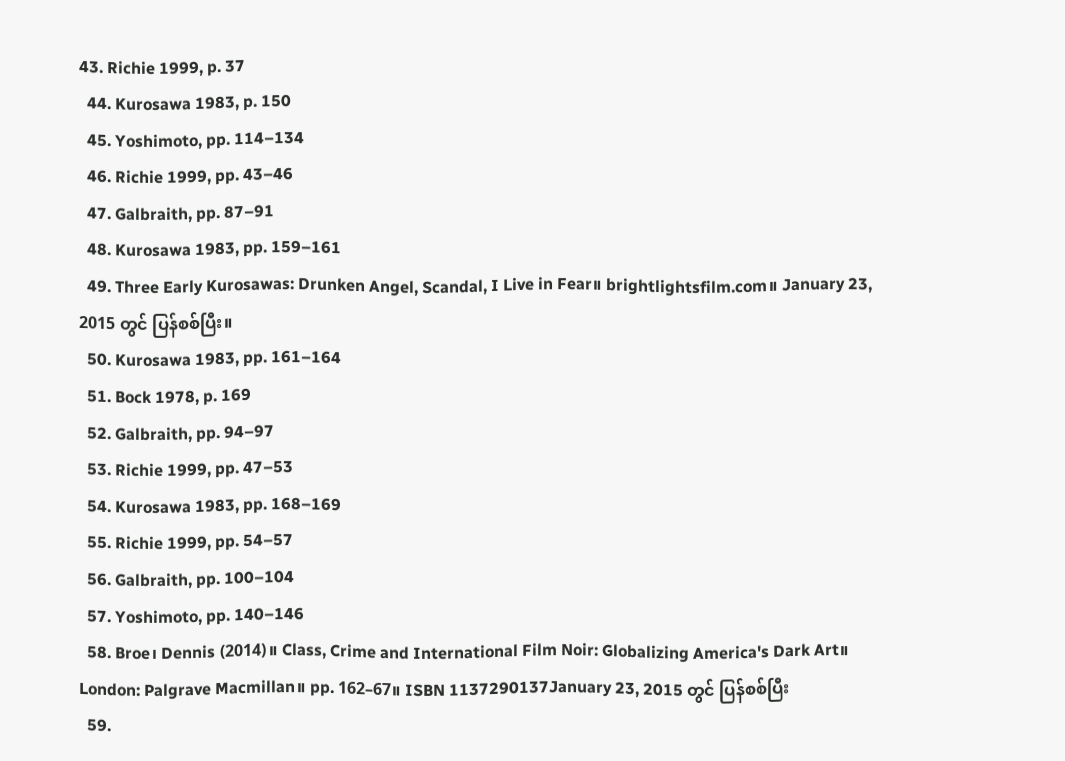43. Richie 1999, p. 37
  44. Kurosawa 1983, p. 150
  45. Yoshimoto, pp. 114–134
  46. Richie 1999, pp. 43–46
  47. Galbraith, pp. 87–91
  48. Kurosawa 1983, pp. 159–161
  49. Three Early Kurosawas: Drunken Angel, Scandal, I Live in Fear။ brightlightsfilm.com။ January 23, 2015 တွင် ပြန်စစ်ပြီး။
  50. Kurosawa 1983, pp. 161–164
  51. Bock 1978, p. 169
  52. Galbraith, pp. 94–97
  53. Richie 1999, pp. 47–53
  54. Kurosawa 1983, pp. 168–169
  55. Richie 1999, pp. 54–57
  56. Galbraith, pp. 100–104
  57. Yoshimoto, pp. 140–146
  58. Broe၊ Dennis (2014)။ Class, Crime and International Film Noir: Globalizing America's Dark Art။ London: Palgrave Macmillan။ pp. 162–67။ ISBN 1137290137January 23, 2015 တွင် ပြန်စစ်ပြီး
  59.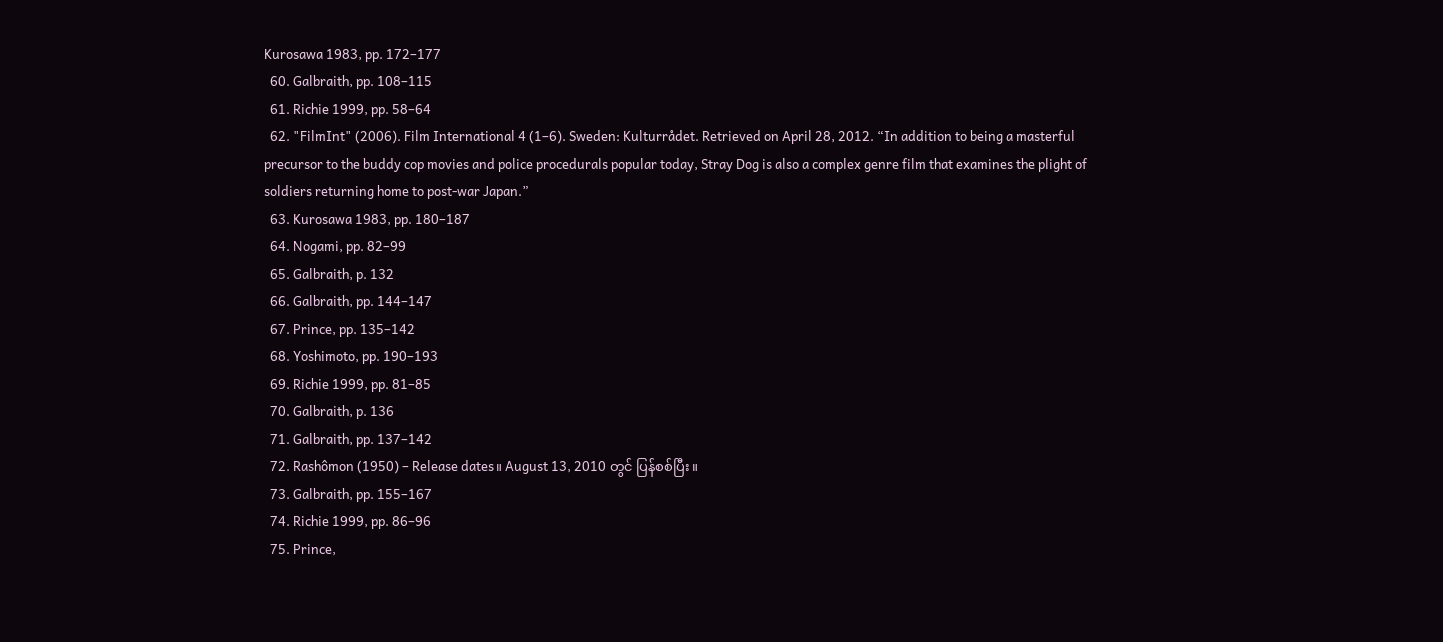Kurosawa 1983, pp. 172–177
  60. Galbraith, pp. 108–115
  61. Richie 1999, pp. 58–64
  62. "FilmInt" (2006). Film International 4 (1–6). Sweden: Kulturrådet. Retrieved on April 28, 2012. “In addition to being a masterful precursor to the buddy cop movies and police procedurals popular today, Stray Dog is also a complex genre film that examines the plight of soldiers returning home to post-war Japan.”
  63. Kurosawa 1983, pp. 180–187
  64. Nogami, pp. 82–99
  65. Galbraith, p. 132
  66. Galbraith, pp. 144–147
  67. Prince, pp. 135–142
  68. Yoshimoto, pp. 190–193
  69. Richie 1999, pp. 81–85
  70. Galbraith, p. 136
  71. Galbraith, pp. 137–142
  72. Rashômon (1950) – Release dates။ August 13, 2010 တွင် ပြန်စစ်ပြီး။
  73. Galbraith, pp. 155–167
  74. Richie 1999, pp. 86–96
  75. Prince,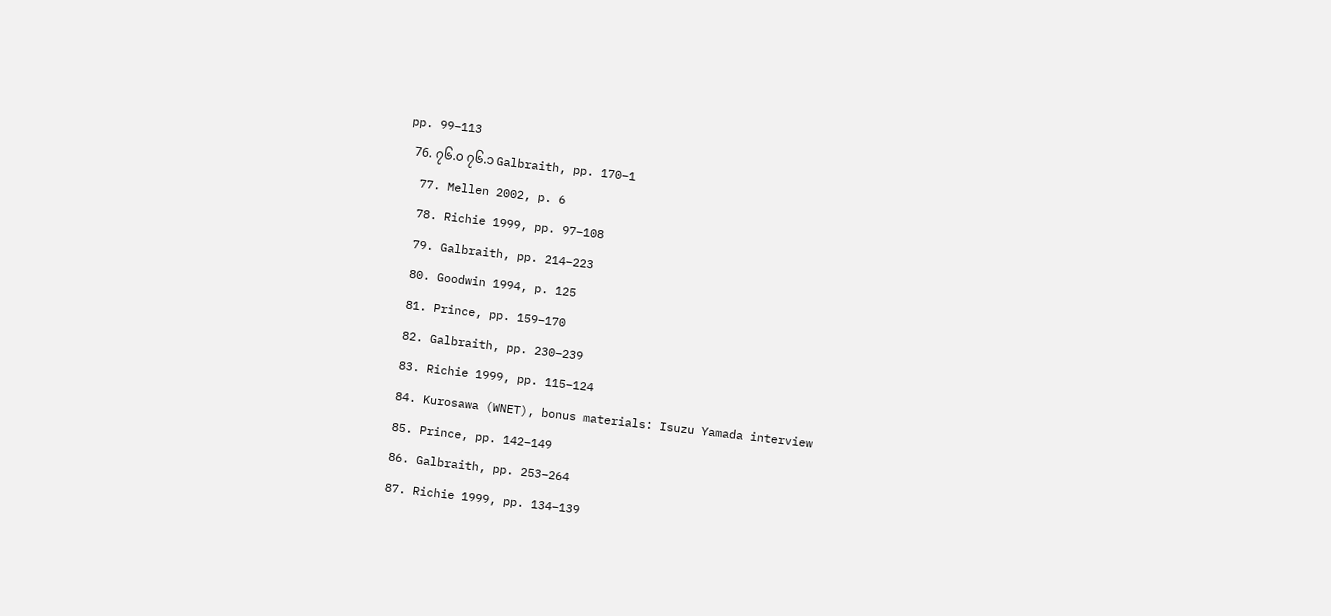pp. 99–113
  76. ၇၆.၀ ၇၆.၁ Galbraith, pp. 170–1
  77. Mellen 2002, p. 6
  78. Richie 1999, pp. 97–108
  79. Galbraith, pp. 214–223
  80. Goodwin 1994, p. 125
  81. Prince, pp. 159–170
  82. Galbraith, pp. 230–239
  83. Richie 1999, pp. 115–124
  84. Kurosawa (WNET), bonus materials: Isuzu Yamada interview
  85. Prince, pp. 142–149
  86. Galbraith, pp. 253–264
  87. Richie 1999, pp. 134–139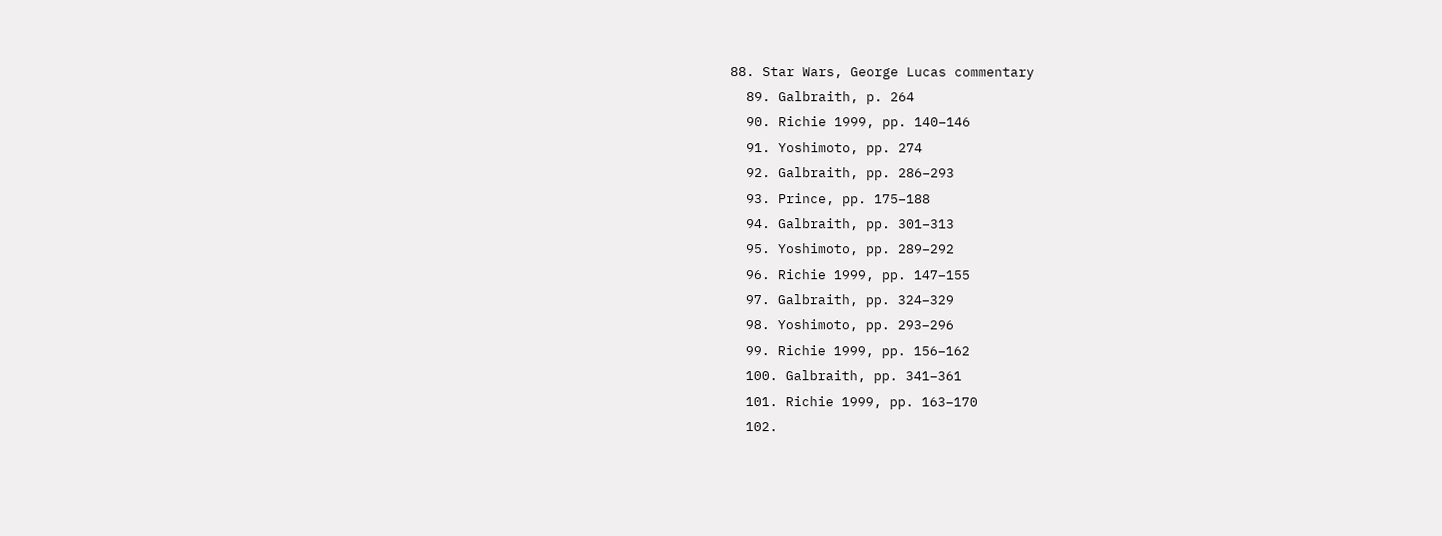88. Star Wars, George Lucas commentary
  89. Galbraith, p. 264
  90. Richie 1999, pp. 140–146
  91. Yoshimoto, pp. 274
  92. Galbraith, pp. 286–293
  93. Prince, pp. 175–188
  94. Galbraith, pp. 301–313
  95. Yoshimoto, pp. 289–292
  96. Richie 1999, pp. 147–155
  97. Galbraith, pp. 324–329
  98. Yoshimoto, pp. 293–296
  99. Richie 1999, pp. 156–162
  100. Galbraith, pp. 341–361
  101. Richie 1999, pp. 163–170
  102.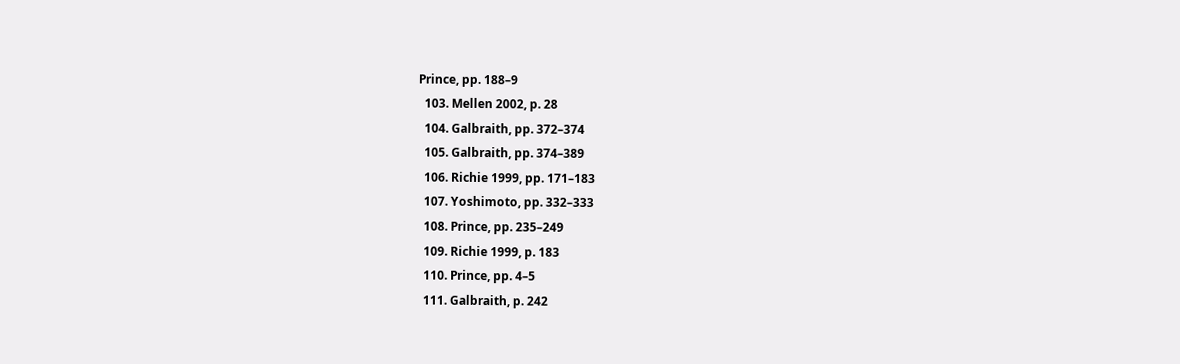Prince, pp. 188–9
  103. Mellen 2002, p. 28
  104. Galbraith, pp. 372–374
  105. Galbraith, pp. 374–389
  106. Richie 1999, pp. 171–183
  107. Yoshimoto, pp. 332–333
  108. Prince, pp. 235–249
  109. Richie 1999, p. 183
  110. Prince, pp. 4–5
  111. Galbraith, p. 242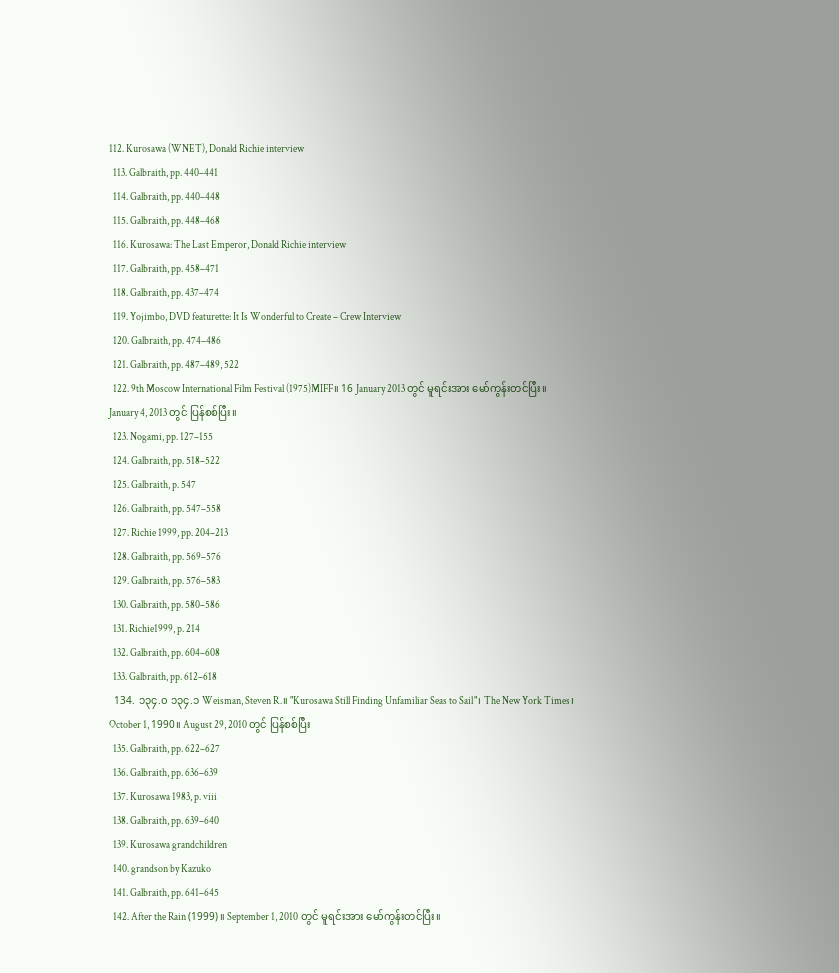112. Kurosawa (WNET), Donald Richie interview
  113. Galbraith, pp. 440–441
  114. Galbraith, pp. 440–448
  115. Galbraith, pp. 448–468
  116. Kurosawa: The Last Emperor, Donald Richie interview
  117. Galbraith, pp. 458–471
  118. Galbraith, pp. 437–474
  119. Yojimbo, DVD featurette: It Is Wonderful to Create – Crew Interview
  120. Galbraith, pp. 474–486
  121. Galbraith, pp. 487–489, 522
  122. 9th Moscow International Film Festival (1975)MIFF။ 16 January 2013 တွင် မူရင်းအား မော်ကွန်းတင်ပြီး။ January 4, 2013 တွင် ပြန်စစ်ပြီး။
  123. Nogami, pp. 127–155
  124. Galbraith, pp. 518–522
  125. Galbraith, p. 547
  126. Galbraith, pp. 547–558
  127. Richie 1999, pp. 204–213
  128. Galbraith, pp. 569–576
  129. Galbraith, pp. 576–583
  130. Galbraith, pp. 580–586
  131. Richie1999, p. 214
  132. Galbraith, pp. 604–608
  133. Galbraith, pp. 612–618
  134. ၁၃၄.၀ ၁၃၄.၁ Weisman, Steven R.။ "Kurosawa Still Finding Unfamiliar Seas to Sail"၊ The New York Times၊ October 1, 1990။ August 29, 2010 တွင် ပြန်စစ်ပြီး
  135. Galbraith, pp. 622–627
  136. Galbraith, pp. 636–639
  137. Kurosawa 1983, p. viii
  138. Galbraith, pp. 639–640
  139. Kurosawa grandchildren
  140. grandson by Kazuko
  141. Galbraith, pp. 641–645
  142. After the Rain (1999)။ September 1, 2010 တွင် မူရင်းအား မော်ကွန်းတင်ပြီး။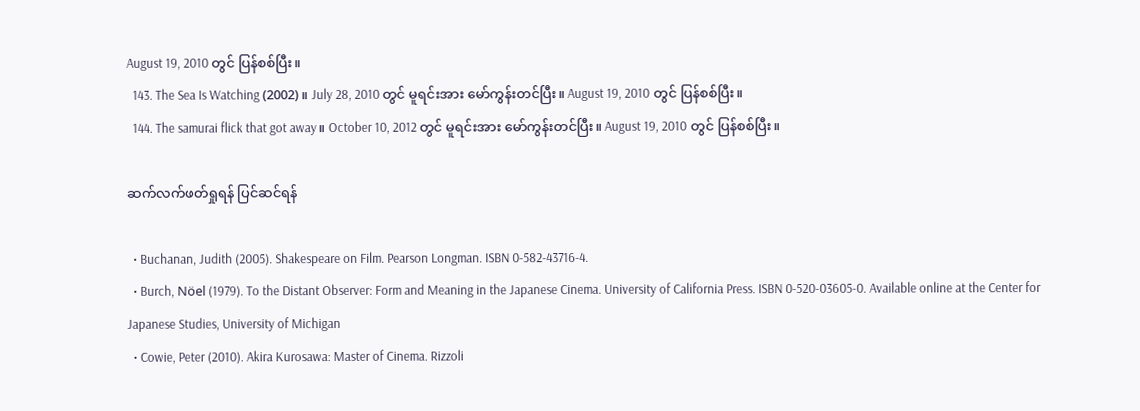August 19, 2010 တွင် ပြန်စစ်ပြီး။
  143. The Sea Is Watching (2002)။ July 28, 2010 တွင် မူရင်းအား မော်ကွန်းတင်ပြီး။ August 19, 2010 တွင် ပြန်စစ်ပြီး။
  144. The samurai flick that got away။ October 10, 2012 တွင် မူရင်းအား မော်ကွန်းတင်ပြီး။ August 19, 2010 တွင် ပြန်စစ်ပြီး။

ဆက်လက်ဖတ်ရှုရန် ပြင်ဆင်ရန်

  • Buchanan, Judith (2005). Shakespeare on Film. Pearson Longman. ISBN 0-582-43716-4.
  • Burch, Nöel (1979). To the Distant Observer: Form and Meaning in the Japanese Cinema. University of California Press. ISBN 0-520-03605-0. Available online at the Center for Japanese Studies, University of Michigan
  • Cowie, Peter (2010). Akira Kurosawa: Master of Cinema. Rizzoli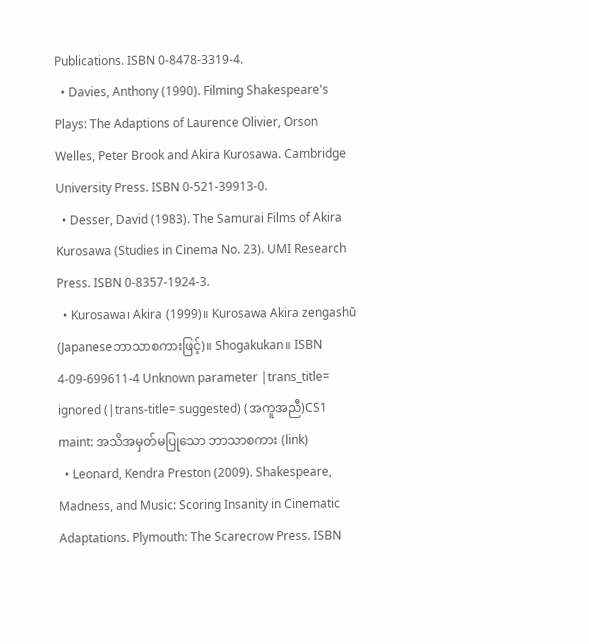Publications. ISBN 0-8478-3319-4.
  • Davies, Anthony (1990). Filming Shakespeare's Plays: The Adaptions of Laurence Olivier, Orson Welles, Peter Brook and Akira Kurosawa. Cambridge University Press. ISBN 0-521-39913-0.
  • Desser, David (1983). The Samurai Films of Akira Kurosawa (Studies in Cinema No. 23). UMI Research Press. ISBN 0-8357-1924-3.
  • Kurosawa၊ Akira (1999)။ Kurosawa Akira zengashū (Japaneseဘာသာစကားဖြင့်)။ Shogakukan။ ISBN 4-09-699611-4 Unknown parameter |trans_title= ignored (|trans-title= suggested) (အကူအညီ)CS1 maint: အသိအမှတ်မပြုသော ဘာသာစကား (link)
  • Leonard, Kendra Preston (2009). Shakespeare, Madness, and Music: Scoring Insanity in Cinematic Adaptations. Plymouth: The Scarecrow Press. ISBN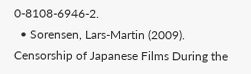0-8108-6946-2.
  • Sorensen, Lars-Martin (2009). Censorship of Japanese Films During the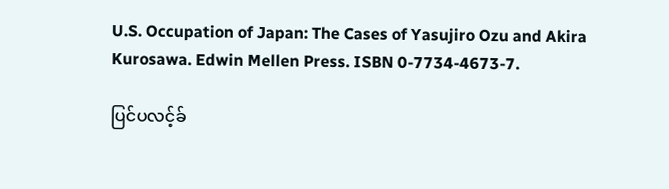U.S. Occupation of Japan: The Cases of Yasujiro Ozu and Akira Kurosawa. Edwin Mellen Press. ISBN 0-7734-4673-7.

ပြင်ပလင့်ခ်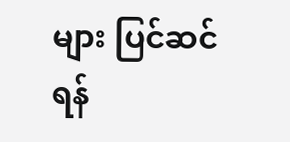များ ပြင်ဆင်ရန်